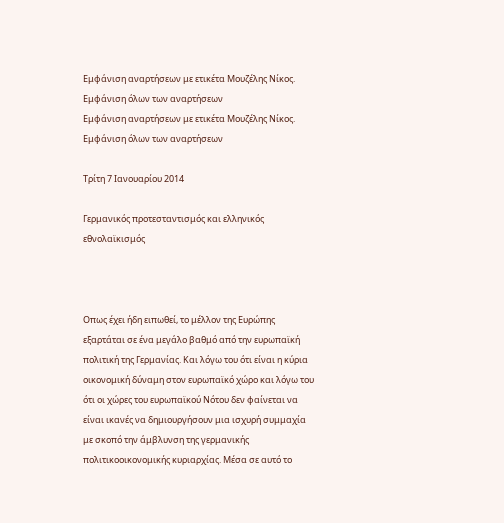Εμφάνιση αναρτήσεων με ετικέτα Μουζέλης Νίκος. Εμφάνιση όλων των αναρτήσεων
Εμφάνιση αναρτήσεων με ετικέτα Μουζέλης Νίκος. Εμφάνιση όλων των αναρτήσεων

Τρίτη 7 Ιανουαρίου 2014

Γερμανικός προτεσταντισμός και ελληνικός εθνολαϊκισμός



Οπως έχει ήδη ειπωθεί, το μέλλον της Ευρώπης εξαρτάται σε ένα μεγάλο βαθμό από την ευρωπαϊκή πολιτική της Γερμανίας. Και λόγω του ότι είναι η κύρια οικονομική δύναμη στον ευρωπαϊκό χώρο και λόγω του ότι οι χώρες του ευρωπαϊκού Νότου δεν φαίνεται να είναι ικανές να δημιουργήσουν μια ισχυρή συμμαχία με σκοπό την άμβλυνση της γερμανικής πολιτικοοικονομικής κυριαρχίας. Μέσα σε αυτό το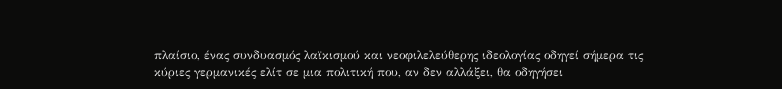πλαίσιο, ένας συνδυασμός λαϊκισμού και νεοφιλελεύθερης ιδεολογίας οδηγεί σήμερα τις κύριες γερμανικές ελίτ σε μια πολιτική που, αν δεν αλλάξει, θα οδηγήσει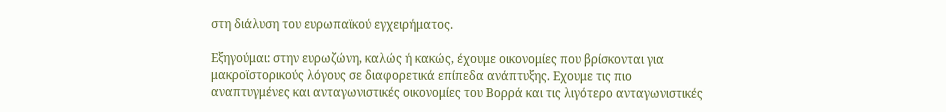στη διάλυση του ευρωπαϊκού εγχειρήματος.

Εξηγούμαι: στην ευρωζώνη, καλώς ή κακώς, έχουμε οικονομίες που βρίσκονται για μακροϊστορικούς λόγους σε διαφορετικά επίπεδα ανάπτυξης. Εχουμε τις πιο αναπτυγμένες και ανταγωνιστικές οικονομίες του Βορρά και τις λιγότερο ανταγωνιστικές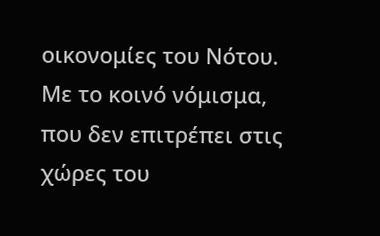οικονομίες του Νότου. Με το κοινό νόμισμα, που δεν επιτρέπει στις χώρες του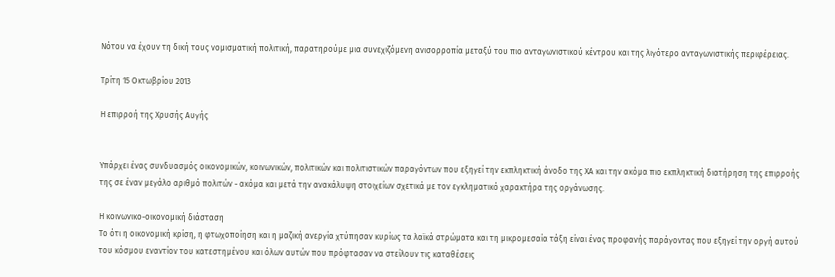Νότου να έχουν τη δική τους νομισματική πολιτική, παρατηρούμε μια συνεχιζόμενη ανισορροπία μεταξύ του πιο ανταγωνιστικού κέντρου και της λιγότερο ανταγωνιστικής περιφέρειας.

Τρίτη 15 Οκτωβρίου 2013

Η επιρροή της Χρυσής Αυγής


Υπάρχει ένας συνδυασμός οικονομικών, κοινωνικών, πολιτικών και πολιτιστικών παραγόντων που εξηγεί την εκπληκτική άνοδο της ΧΑ και την ακόμα πιο εκπληκτική διατήρηση της επιρροής της σε έναν μεγάλο αριθμό πολιτών - ακόμα και μετά την ανακάλυψη στοιχείων σχετικά με τον εγκληματικό χαρακτήρα της οργάνωσης.

Η κοινωνικο-οικονομική διάσταση
Το ότι η οικονομική κρίση, η φτωχοποίηση και η μαζική ανεργία χτύπησαν κυρίως τα λαϊκά στρώματα και τη μικρομεσαία τάξη είναι ένας προφανής παράγοντας που εξηγεί την οργή αυτού του κόσμου εναντίον του κατεστημένου και όλων αυτών που πρόφτασαν να στείλουν τις καταθέσεις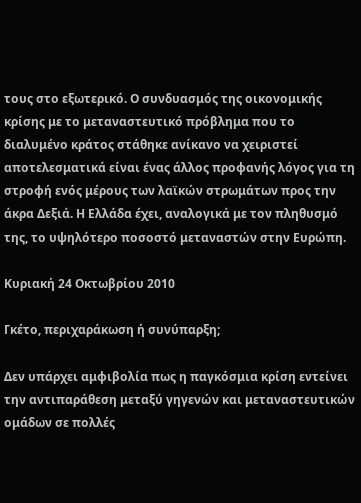τους στο εξωτερικό. Ο συνδυασμός της οικονομικής κρίσης με το μεταναστευτικό πρόβλημα που το διαλυμένο κράτος στάθηκε ανίκανο να χειριστεί αποτελεσματικά είναι ένας άλλος προφανής λόγος για τη στροφή ενός μέρους των λαϊκών στρωμάτων προς την άκρα Δεξιά. Η Ελλάδα έχει, αναλογικά με τον πληθυσμό της, το υψηλότερο ποσοστό μεταναστών στην Ευρώπη.

Κυριακή 24 Οκτωβρίου 2010

Γκέτο, περιχαράκωση ή συνύπαρξη;

Δεν υπάρχει αμφιβολία πως η παγκόσμια κρίση εντείνει την αντιπαράθεση μεταξύ γηγενών και μεταναστευτικών ομάδων σε πολλές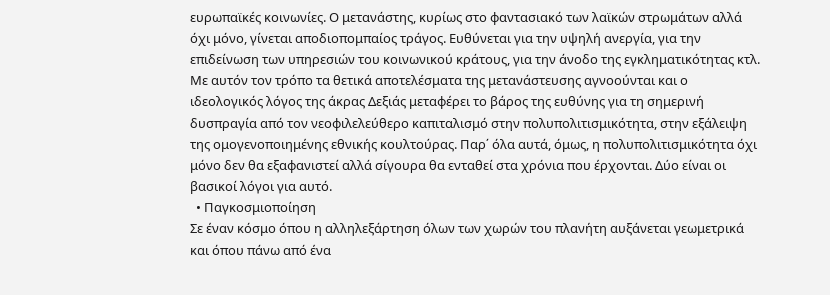ευρωπαϊκές κοινωνίες. Ο μετανάστης, κυρίως στο φαντασιακό των λαϊκών στρωμάτων αλλά όχι μόνο, γίνεται αποδιοπομπαίος τράγος. Ευθύνεται για την υψηλή ανεργία, για την επιδείνωση των υπηρεσιών του κοινωνικού κράτους, για την άνοδο της εγκληματικότητας κτλ. Με αυτόν τον τρόπο τα θετικά αποτελέσματα της μετανάστευσης αγνοούνται και ο ιδεολογικός λόγος της άκρας Δεξιάς μεταφέρει το βάρος της ευθύνης για τη σημερινή δυσπραγία από τον νεοφιλελεύθερο καπιταλισμό στην πολυπολιτισμικότητα, στην εξάλειψη της ομογενοποιημένης εθνικής κουλτούρας. Παρ΄ όλα αυτά, όμως, η πολυπολιτισμικότητα όχι μόνο δεν θα εξαφανιστεί αλλά σίγουρα θα ενταθεί στα χρόνια που έρχονται. Δύο είναι οι βασικοί λόγοι για αυτό.
  • Παγκοσμιοποίηση
Σε έναν κόσμο όπου η αλληλεξάρτηση όλων των χωρών του πλανήτη αυξάνεται γεωμετρικά και όπου πάνω από ένα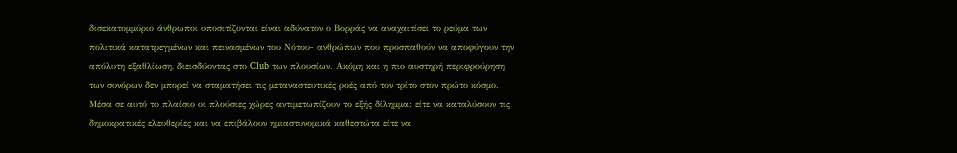δισεκατομμύριο άνθρωποι υποσιτίζονται είναι αδύνατον ο Βορράς να αναχαιτίσει το ρεύμα των πολιτικά κατατρεγμένων και πεινασμένων του Νότου- ανθρώπων που προσπαθούν να αποφύγουν την απόλυτη εξαθλίωση, διεισδύοντας στο Club των πλουσίων. Ακόμη και η πιο αυστηρή περιφρούρηση των συνόρων δεν μπορεί να σταματήσει τις μεταναστευτικές ροές από τον τρίτο στον πρώτο κόσμο. Μέσα σε αυτό το πλαίσιο οι πλούσιες χώρες αντιμετωπίζουν το εξής δίλημμα: είτε να καταλύσουν τις δημοκρατικές ελευθερίες και να επιβάλουν ημιαστυνομικά καθεστώτα είτε να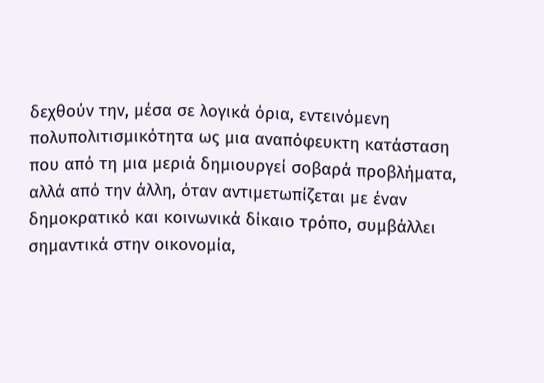δεχθούν την, μέσα σε λογικά όρια, εντεινόμενη πολυπολιτισμικότητα ως μια αναπόφευκτη κατάσταση που από τη μια μεριά δημιουργεί σοβαρά προβλήματα, αλλά από την άλλη, όταν αντιμετωπίζεται με έναν δημοκρατικό και κοινωνικά δίκαιο τρόπο, συμβάλλει σημαντικά στην οικονομία,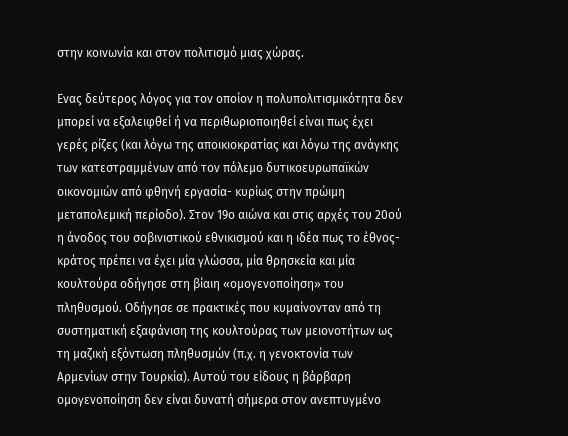στην κοινωνία και στον πολιτισμό μιας χώρας.

Ενας δεύτερος λόγος για τον οποίον η πολυπολιτισμικότητα δεν μπορεί να εξαλειφθεί ή να περιθωριοποιηθεί είναι πως έχει γερές ρίζες (και λόγω της αποικιοκρατίας και λόγω της ανάγκης των κατεστραμμένων από τον πόλεμο δυτικοευρωπαϊκών οικονομιών από φθηνή εργασία- κυρίως στην πρώιμη μεταπολεμική περίοδο). Στον 19ο αιώνα και στις αρχές του 20ού η άνοδος του σοβινιστικού εθνικισμού και η ιδέα πως το έθνος-κράτος πρέπει να έχει μία γλώσσα, μία θρησκεία και μία κουλτούρα οδήγησε στη βίαιη «ομογενοποίηση» του πληθυσμού. Οδήγησε σε πρακτικές που κυμαίνονταν από τη συστηματική εξαφάνιση της κουλτούρας των μειονοτήτων ως τη μαζική εξόντωση πληθυσμών (π.χ. η γενοκτονία των Αρμενίων στην Τουρκία). Αυτού του είδους η βάρβαρη ομογενοποίηση δεν είναι δυνατή σήμερα στον ανεπτυγμένο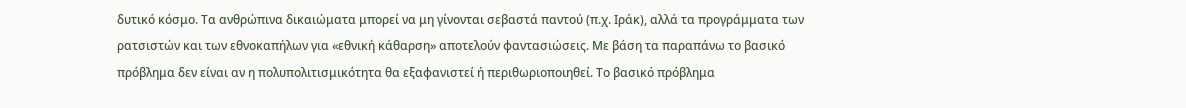δυτικό κόσμο. Τα ανθρώπινα δικαιώματα μπορεί να μη γίνονται σεβαστά παντού (π.χ. Ιράκ), αλλά τα προγράμματα των ρατσιστών και των εθνοκαπήλων για «εθνική κάθαρση» αποτελούν φαντασιώσεις. Με βάση τα παραπάνω το βασικό πρόβλημα δεν είναι αν η πολυπολιτισμικότητα θα εξαφανιστεί ή περιθωριοποιηθεί. Το βασικό πρόβλημα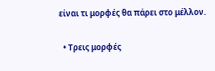είναι τι μορφές θα πάρει στο μέλλον.

  • Τρεις μορφές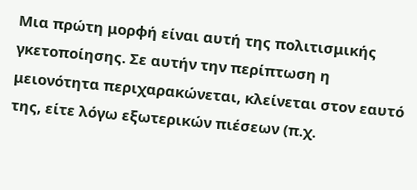Μια πρώτη μορφή είναι αυτή της πολιτισμικής γκετοποίησης. Σε αυτήν την περίπτωση η μειονότητα περιχαρακώνεται, κλείνεται στον εαυτό της, είτε λόγω εξωτερικών πιέσεων (π.χ.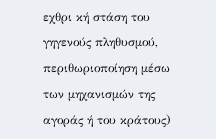εχθρι κή στάση του γηγενούς πληθυσμού, περιθωριοποίηση μέσω των μηχανισμών της αγοράς ή του κράτους)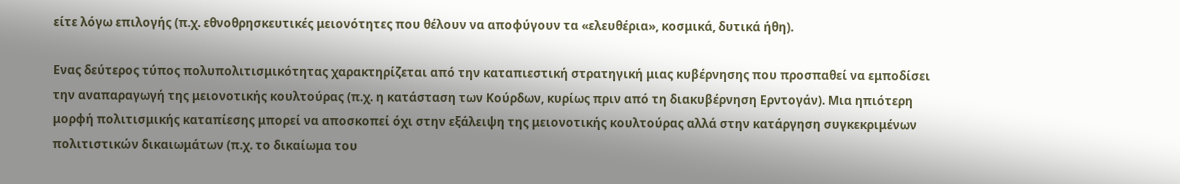είτε λόγω επιλογής (π.χ. εθνοθρησκευτικές μειονότητες που θέλουν να αποφύγουν τα «ελευθέρια», κοσμικά, δυτικά ήθη).

Ενας δεύτερος τύπος πολυπολιτισμικότητας χαρακτηρίζεται από την καταπιεστική στρατηγική μιας κυβέρνησης που προσπαθεί να εμποδίσει την αναπαραγωγή της μειονοτικής κουλτούρας (π.χ. η κατάσταση των Κούρδων, κυρίως πριν από τη διακυβέρνηση Ερντογάν). Μια ηπιότερη μορφή πολιτισμικής καταπίεσης μπορεί να αποσκοπεί όχι στην εξάλειψη της μειονοτικής κουλτούρας αλλά στην κατάργηση συγκεκριμένων πολιτιστικών δικαιωμάτων (π.χ. το δικαίωμα του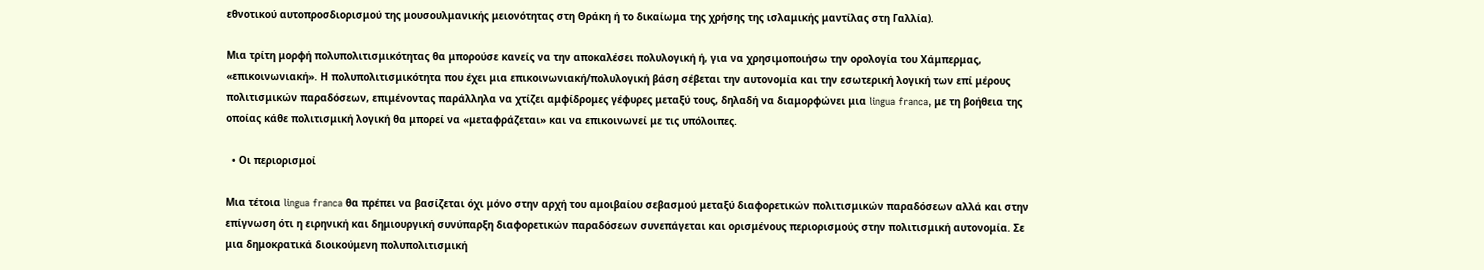εθνοτικού αυτοπροσδιορισμού της μουσουλμανικής μειονότητας στη Θράκη ή το δικαίωμα της χρήσης της ισλαμικής μαντίλας στη Γαλλία).

Μια τρίτη μορφή πολυπολιτισμικότητας θα μπορούσε κανείς να την αποκαλέσει πολυλογική ή, για να χρησιμοποιήσω την ορολογία του Χάμπερμας, «επικοινωνιακή». Η πολυπολιτισμικότητα που έχει μια επικοινωνιακή/πολυλογική βάση σέβεται την αυτονομία και την εσωτερική λογική των επί μέρους πολιτισμικών παραδόσεων, επιμένοντας παράλληλα να χτίζει αμφίδρομες γέφυρες μεταξύ τους, δηλαδή να διαμορφώνει μια lingua franca, με τη βοήθεια της οποίας κάθε πολιτισμική λογική θα μπορεί να «μεταφράζεται» και να επικοινωνεί με τις υπόλοιπες.

  • Οι περιορισμοί

Μια τέτοια lingua franca θα πρέπει να βασίζεται όχι μόνο στην αρχή του αμοιβαίου σεβασμού μεταξύ διαφορετικών πολιτισμικών παραδόσεων αλλά και στην επίγνωση ότι η ειρηνική και δημιουργική συνύπαρξη διαφορετικών παραδόσεων συνεπάγεται και ορισμένους περιορισμούς στην πολιτισμική αυτονομία. Σε μια δημοκρατικά διοικούμενη πολυπολιτισμική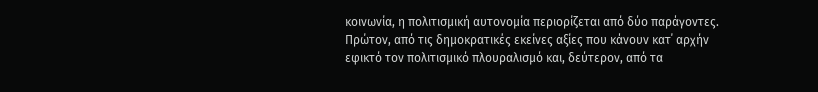κοινωνία, η πολιτισμική αυτονομία περιορίζεται από δύο παράγοντες. Πρώτον, από τις δημοκρατικές εκείνες αξίες που κάνουν κατ΄ αρχήν εφικτό τον πολιτισμικό πλουραλισμό και, δεύτερον, από τα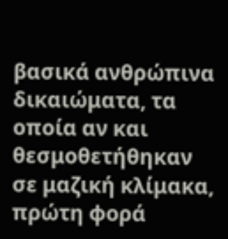βασικά ανθρώπινα δικαιώματα, τα οποία αν και θεσμοθετήθηκαν σε μαζική κλίμακα, πρώτη φορά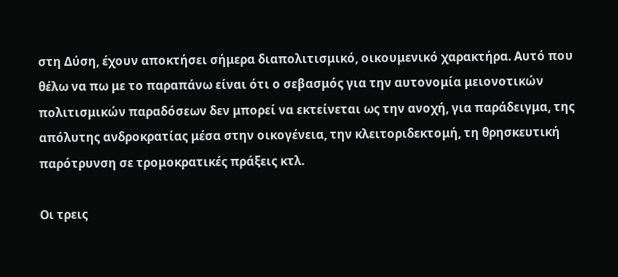στη Δύση, έχουν αποκτήσει σήμερα διαπολιτισμικό, οικουμενικό χαρακτήρα. Αυτό που θέλω να πω με το παραπάνω είναι ότι ο σεβασμός για την αυτονομία μειονοτικών πολιτισμικών παραδόσεων δεν μπορεί να εκτείνεται ως την ανοχή, για παράδειγμα, της απόλυτης ανδροκρατίας μέσα στην οικογένεια, την κλειτοριδεκτομή, τη θρησκευτική παρότρυνση σε τρομοκρατικές πράξεις κτλ.

Οι τρεις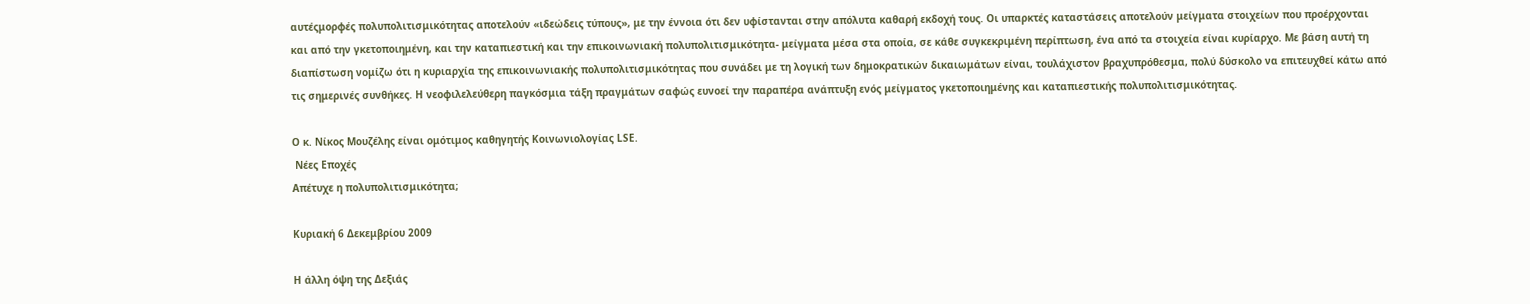αυτέςμορφές πολυπολιτισμικότητας αποτελούν «ιδεώδεις τύπους», με την έννοια ότι δεν υφίστανται στην απόλυτα καθαρή εκδοχή τους. Οι υπαρκτές καταστάσεις αποτελούν μείγματα στοιχείων που προέρχονται και από την γκετοποιημένη, και την καταπιεστική και την επικοινωνιακή πολυπολιτισμικότητα- μείγματα μέσα στα οποία, σε κάθε συγκεκριμένη περίπτωση, ένα από τα στοιχεία είναι κυρίαρχο. Με βάση αυτή τη διαπίστωση νομίζω ότι η κυριαρχία της επικοινωνιακής πολυπολιτισμικότητας που συνάδει με τη λογική των δημοκρατικών δικαιωμάτων είναι, τουλάχιστον βραχυπρόθεσμα, πολύ δύσκολο να επιτευχθεί κάτω από τις σημερινές συνθήκες. Η νεοφιλελεύθερη παγκόσμια τάξη πραγμάτων σαφώς ευνοεί την παραπέρα ανάπτυξη ενός μείγματος γκετοποιημένης και καταπιεστικής πολυπολιτισμικότητας.

Ο κ. Νίκος Μουζέλης είναι ομότιμος καθηγητής Κοινωνιολογίας LSΕ.
 Νέες Εποχές
Απέτυχε η πολυπολιτισμικότητα;

Κυριακή 6 Δεκεμβρίου 2009

Η άλλη όψη της Δεξιάς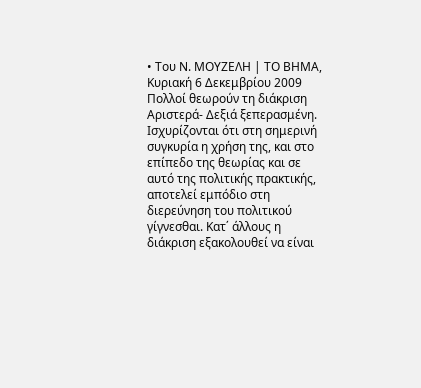• Του Ν. ΜΟΥΖΕΛΗ | ΤΟ ΒΗΜΑ, Κυριακή 6 Δεκεμβρίου 2009
Πολλοί θεωρούν τη διάκριση Αριστερά- Δεξιά ξεπερασμένη. Ισχυρίζονται ότι στη σημερινή συγκυρία η χρήση της, και στο επίπεδο της θεωρίας και σε αυτό της πολιτικής πρακτικής, αποτελεί εμπόδιο στη διερεύνηση του πολιτικού γίγνεσθαι. Κατ΄ άλλους η διάκριση εξακολουθεί να είναι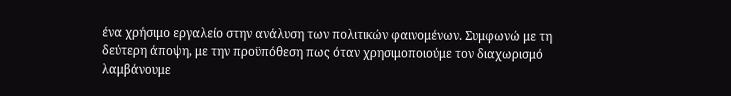ένα χρήσιμο εργαλείο στην ανάλυση των πολιτικών φαινομένων. Συμφωνώ με τη δεύτερη άποψη, με την προϋπόθεση πως όταν χρησιμοποιούμε τον διαχωρισμό λαμβάνουμε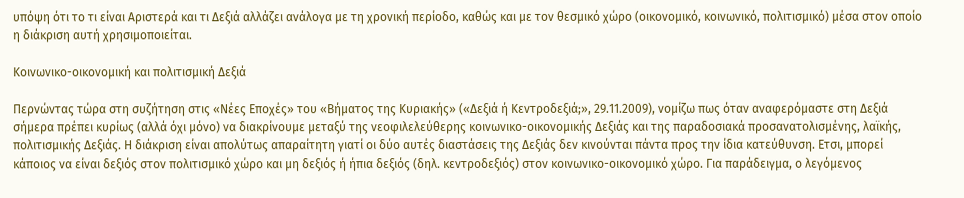υπόψη ότι το τι είναι Αριστερά και τι Δεξιά αλλάζει ανάλογα με τη χρονική περίοδο, καθώς και με τον θεσμικό χώρο (οικονομικό, κοινωνικό, πολιτισμικό) μέσα στον οποίο η διάκριση αυτή χρησιμοποιείται.

Κοινωνικο-οικονομική και πολιτισμική Δεξιά

Περνώντας τώρα στη συζήτηση στις «Νέες Εποχές» του «Βήματος της Κυριακής» («Δεξιά ή Κεντροδεξιά;», 29.11.2009), νομίζω πως όταν αναφερόμαστε στη Δεξιά σήμερα πρέπει κυρίως (αλλά όχι μόνο) να διακρίνουμε μεταξύ της νεοφιλελεύθερης κοινωνικο-οικονομικής Δεξιάς και της παραδοσιακά προσανατολισμένης, λαϊκής, πολιτισμικής Δεξιάς. Η διάκριση είναι απολύτως απαραίτητη γιατί οι δύο αυτές διαστάσεις της Δεξιάς δεν κινούνται πάντα προς την ίδια κατεύθυνση. Ετσι, μπορεί κάποιος να είναι δεξιός στον πολιτισμικό χώρο και μη δεξιός ή ήπια δεξιός (δηλ. κεντροδεξιός) στον κοινωνικο-οικονομικό χώρο. Για παράδειγμα, ο λεγόμενος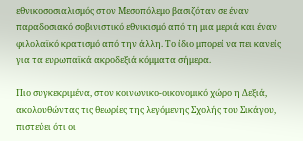εθνικοσοσιαλισμός στον Μεσοπόλεμο βασιζόταν σε έναν παραδοσιακό σοβινιστικό εθνικισμό από τη μια μεριά και έναν φιλολαϊκό κρατισμό από την άλλη. Το ίδιο μπορεί να πει κανείς για τα ευρωπαϊκά ακροδεξιά κόμματα σήμερα.

Πιο συγκεκριμένα, στον κοινωνικο-οικονομικό χώρο η Δεξιά, ακολουθώντας τις θεωρίες της λεγόμενης Σχολής του Σικάγου, πιστεύει ότι οι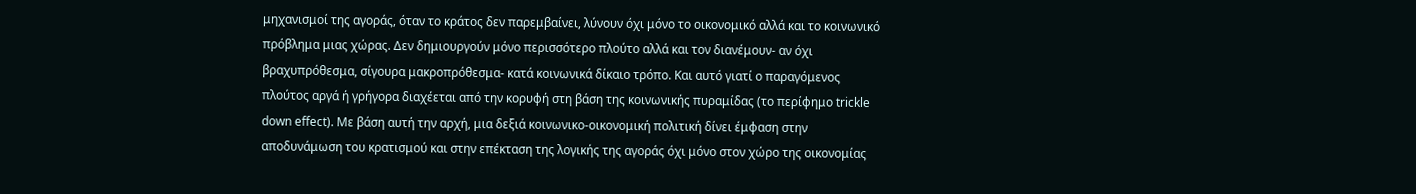μηχανισμοί της αγοράς, όταν το κράτος δεν παρεμβαίνει, λύνουν όχι μόνο το οικονομικό αλλά και το κοινωνικό πρόβλημα μιας χώρας. Δεν δημιουργούν μόνο περισσότερο πλούτο αλλά και τον διανέμουν- αν όχι βραχυπρόθεσμα, σίγουρα μακροπρόθεσμα- κατά κοινωνικά δίκαιο τρόπο. Και αυτό γιατί ο παραγόμενος πλούτος αργά ή γρήγορα διαχέεται από την κορυφή στη βάση της κοινωνικής πυραμίδας (το περίφημο trickle down effect). Με βάση αυτή την αρχή, μια δεξιά κοινωνικο-οικονομική πολιτική δίνει έμφαση στην αποδυνάμωση του κρατισμού και στην επέκταση της λογικής της αγοράς όχι μόνο στον χώρο της οικονομίας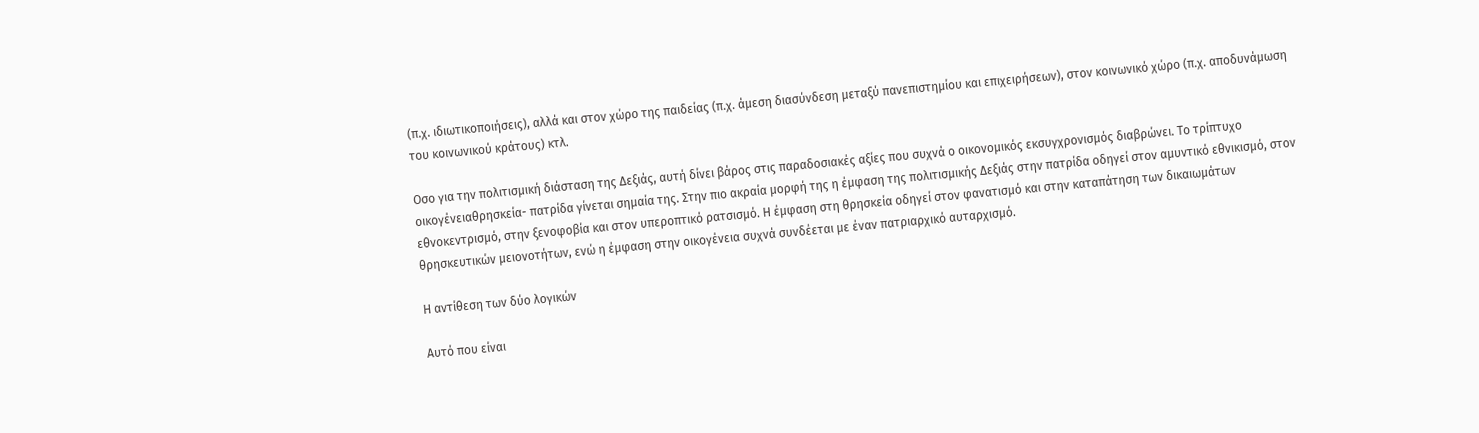(π.χ. ιδιωτικοποιήσεις), αλλά και στον χώρο της παιδείας (π.χ. άμεση διασύνδεση μεταξύ πανεπιστημίου και επιχειρήσεων), στον κοινωνικό χώρο (π.χ. αποδυνάμωση του κοινωνικού κράτους) κτλ.

Οσο για την πολιτισμική διάσταση της Δεξιάς, αυτή δίνει βάρος στις παραδοσιακές αξίες που συχνά ο οικονομικός εκσυγχρονισμός διαβρώνει. Το τρίπτυχο οικογένειαθρησκεία- πατρίδα γίνεται σημαία της. Στην πιο ακραία μορφή της η έμφαση της πολιτισμικής Δεξιάς στην πατρίδα οδηγεί στον αμυντικό εθνικισμό, στον εθνοκεντρισμό, στην ξενοφοβία και στον υπεροπτικό ρατσισμό. Η έμφαση στη θρησκεία οδηγεί στον φανατισμό και στην καταπάτηση των δικαιωμάτων θρησκευτικών μειονοτήτων, ενώ η έμφαση στην οικογένεια συχνά συνδέεται με έναν πατριαρχικό αυταρχισμό.

Η αντίθεση των δύο λογικών

Αυτό που είναι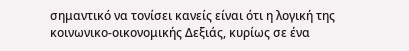σημαντικό να τονίσει κανείς είναι ότι η λογική της κοινωνικο-οικονομικής Δεξιάς, κυρίως σε ένα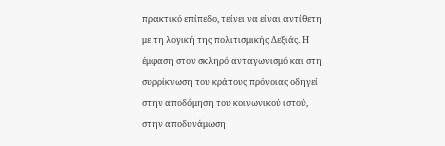πρακτικό επίπεδο, τείνει να είναι αντίθετη με τη λογική της πολιτισμικής Δεξιάς. Η έμφαση στον σκληρό ανταγωνισμό και στη συρρίκνωση του κράτους πρόνοιας οδηγεί στην αποδόμηση του κοινωνικού ιστού, στην αποδυνάμωση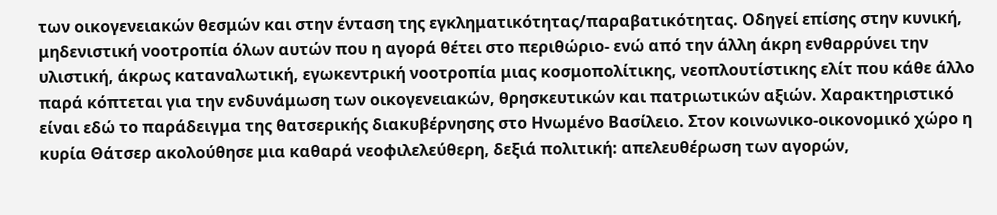των οικογενειακών θεσμών και στην ένταση της εγκληματικότητας/παραβατικότητας. Οδηγεί επίσης στην κυνική, μηδενιστική νοοτροπία όλων αυτών που η αγορά θέτει στο περιθώριο- ενώ από την άλλη άκρη ενθαρρύνει την υλιστική, άκρως καταναλωτική, εγωκεντρική νοοτροπία μιας κοσμοπολίτικης, νεοπλουτίστικης ελίτ που κάθε άλλο παρά κόπτεται για την ενδυνάμωση των οικογενειακών, θρησκευτικών και πατριωτικών αξιών. Χαρακτηριστικό είναι εδώ το παράδειγμα της θατσερικής διακυβέρνησης στο Ηνωμένο Βασίλειο. Στον κοινωνικο-οικονομικό χώρο η κυρία Θάτσερ ακολούθησε μια καθαρά νεοφιλελεύθερη, δεξιά πολιτική: απελευθέρωση των αγορών,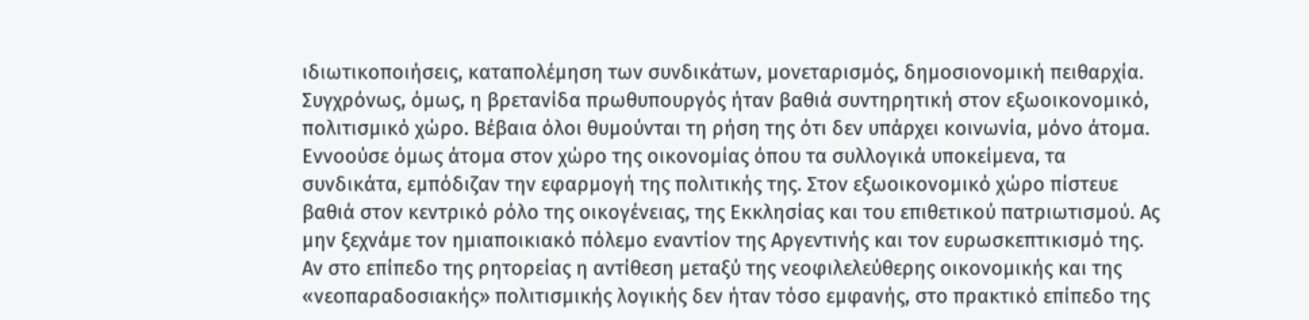ιδιωτικοποιήσεις, καταπολέμηση των συνδικάτων, μονεταρισμός, δημοσιονομική πειθαρχία. Συγχρόνως, όμως, η βρετανίδα πρωθυπουργός ήταν βαθιά συντηρητική στον εξωοικονομικό, πολιτισμικό χώρο. Βέβαια όλοι θυμούνται τη ρήση της ότι δεν υπάρχει κοινωνία, μόνο άτομα. Εννοούσε όμως άτομα στον χώρο της οικονομίας όπου τα συλλογικά υποκείμενα, τα συνδικάτα, εμπόδιζαν την εφαρμογή της πολιτικής της. Στον εξωοικονομικό χώρο πίστευε βαθιά στον κεντρικό ρόλο της οικογένειας, της Εκκλησίας και του επιθετικού πατριωτισμού. Ας μην ξεχνάμε τον ημιαποικιακό πόλεμο εναντίον της Αργεντινής και τον ευρωσκεπτικισμό της. Αν στο επίπεδο της ρητορείας η αντίθεση μεταξύ της νεοφιλελεύθερης οικονομικής και της «νεοπαραδοσιακής» πολιτισμικής λογικής δεν ήταν τόσο εμφανής, στο πρακτικό επίπεδο της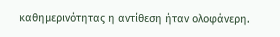καθημερινότητας η αντίθεση ήταν ολοφάνερη.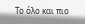Το όλο και πιο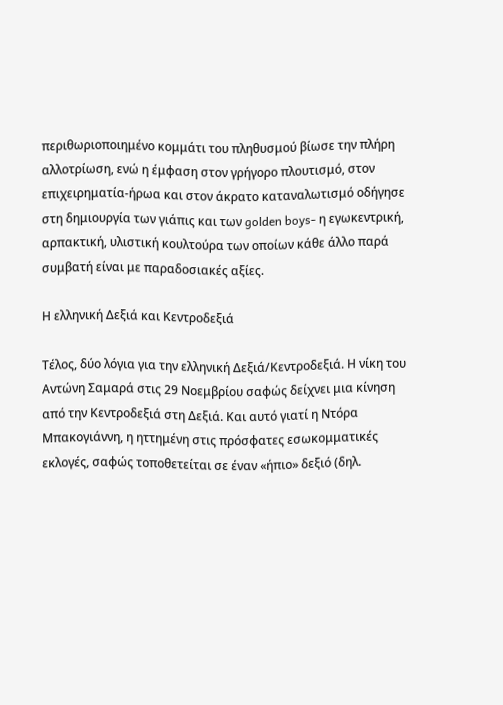περιθωριοποιημένο κομμάτι του πληθυσμού βίωσε την πλήρη αλλοτρίωση, ενώ η έμφαση στον γρήγορο πλουτισμό, στον επιχειρηματία-ήρωα και στον άκρατο καταναλωτισμό οδήγησε στη δημιουργία των γιάπις και των golden boys- η εγωκεντρική, αρπακτική, υλιστική κουλτούρα των οποίων κάθε άλλο παρά συμβατή είναι με παραδοσιακές αξίες.

Η ελληνική Δεξιά και Κεντροδεξιά

Τέλος, δύο λόγια για την ελληνική Δεξιά/Κεντροδεξιά. Η νίκη του Αντώνη Σαμαρά στις 29 Νοεμβρίου σαφώς δείχνει μια κίνηση από την Κεντροδεξιά στη Δεξιά. Και αυτό γιατί η Ντόρα Μπακογιάννη, η ηττημένη στις πρόσφατες εσωκομματικές εκλογές, σαφώς τοποθετείται σε έναν «ήπιο» δεξιό (δηλ.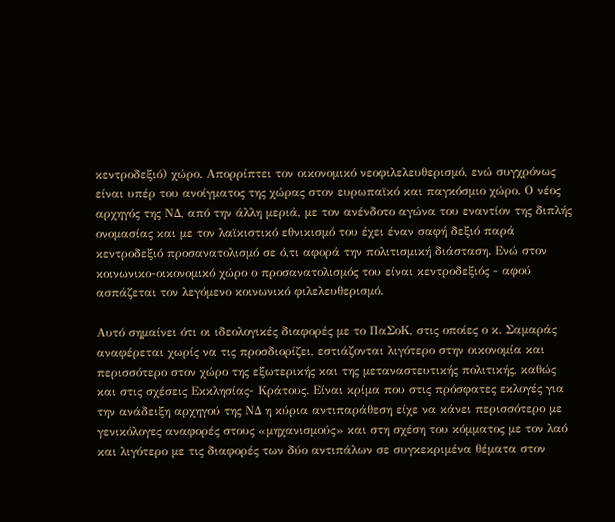κεντροδεξιό) χώρο. Απορρίπτει τον οικονομικό νεοφιλελευθερισμό, ενώ συγχρόνως είναι υπέρ του ανοίγματος της χώρας στον ευρωπαϊκό και παγκόσμιο χώρο. Ο νέος αρχηγός της ΝΔ, από την άλλη μεριά, με τον ανένδοτο αγώνα του εναντίον της διπλής ονομασίας και με τον λαϊκιστικό εθνικισμό του έχει έναν σαφή δεξιό παρά κεντροδεξιό προσανατολισμό σε ό,τι αφορά την πολιτισμική διάσταση. Ενώ στον κοινωνικο-οικονομικό χώρο ο προσανατολισμός του είναι κεντροδεξιός - αφού ασπάζεται τον λεγόμενο κοινωνικό φιλελευθερισμό.

Αυτό σημαίνει ότι οι ιδεολογικές διαφορές με το ΠαΣοΚ, στις οποίες ο κ. Σαμαράς αναφέρεται χωρίς να τις προσδιορίζει, εστιάζονται λιγότερο στην οικονομία και περισσότερο στον χώρο της εξωτερικής και της μεταναστευτικής πολιτικής, καθώς και στις σχέσεις Εκκλησίας- Κράτους. Είναι κρίμα που στις πρόσφατες εκλογές για την ανάδειξη αρχηγού της ΝΔ η κύρια αντιπαράθεση είχε να κάνει περισσότερο με γενικόλογες αναφορές στους «μηχανισμούς» και στη σχέση του κόμματος με τον λαό και λιγότερο με τις διαφορές των δύο αντιπάλων σε συγκεκριμένα θέματα στον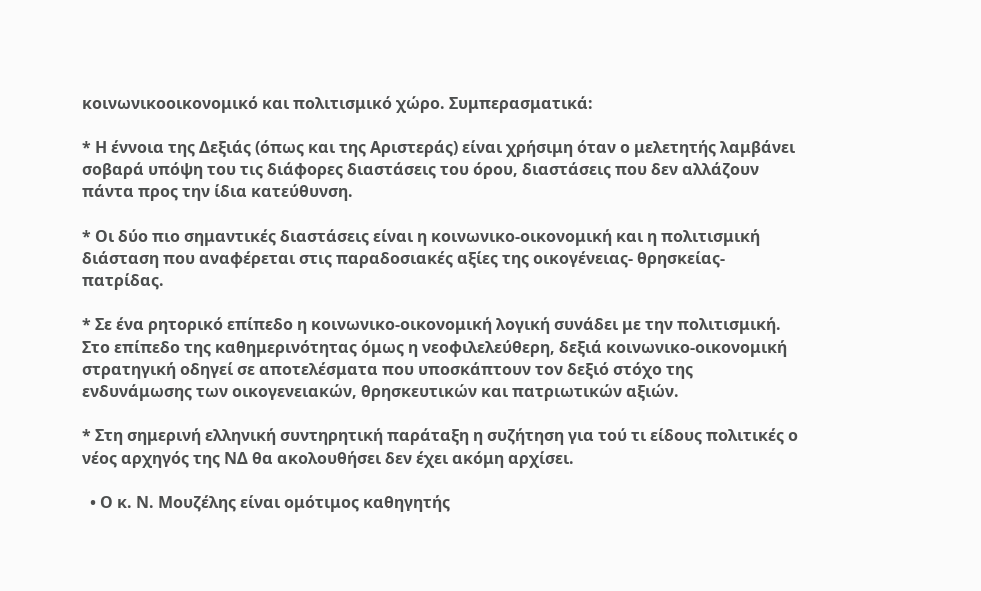κοινωνικοοικονομικό και πολιτισμικό χώρο. Συμπερασματικά:

* Η έννοια της Δεξιάς (όπως και της Αριστεράς) είναι χρήσιμη όταν ο μελετητής λαμβάνει σοβαρά υπόψη του τις διάφορες διαστάσεις του όρου, διαστάσεις που δεν αλλάζουν πάντα προς την ίδια κατεύθυνση.

* Οι δύο πιο σημαντικές διαστάσεις είναι η κοινωνικο-οικονομική και η πολιτισμική διάσταση που αναφέρεται στις παραδοσιακές αξίες της οικογένειας- θρησκείας- πατρίδας.

* Σε ένα ρητορικό επίπεδο η κοινωνικο-οικονομική λογική συνάδει με την πολιτισμική. Στο επίπεδο της καθημερινότητας όμως η νεοφιλελεύθερη, δεξιά κοινωνικο-οικονομική στρατηγική οδηγεί σε αποτελέσματα που υποσκάπτουν τον δεξιό στόχο της ενδυνάμωσης των οικογενειακών, θρησκευτικών και πατριωτικών αξιών.

* Στη σημερινή ελληνική συντηρητική παράταξη η συζήτηση για τού τι είδους πολιτικές ο νέος αρχηγός της ΝΔ θα ακολουθήσει δεν έχει ακόμη αρχίσει.

  • Ο κ. Ν. Μουζέλης είναι ομότιμος καθηγητής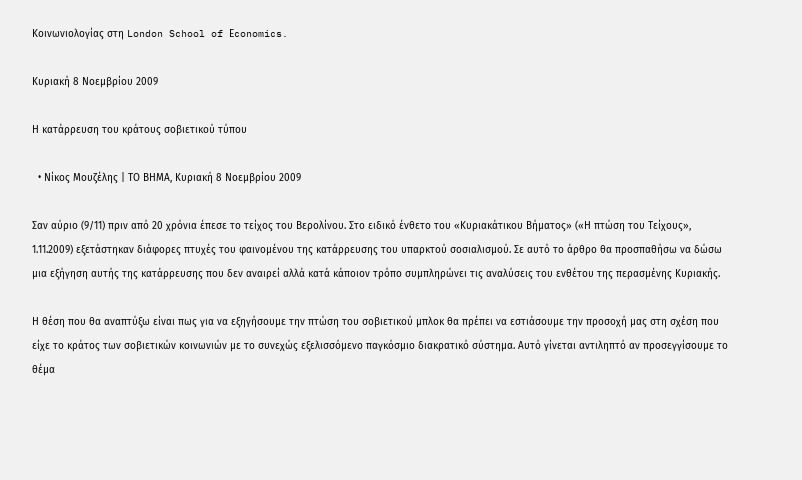Κοινωνιολογίας στη London School of Εconomics.

Κυριακή 8 Νοεμβρίου 2009

Η κατάρρευση του κράτους σοβιετικού τύπου

  • Νίκος Μουζέλης | ΤΟ ΒΗΜΑ, Κυριακή 8 Νοεμβρίου 2009

Σαν αύριο (9/11) πριν από 20 χρόνια έπεσε το τείχος του Βερολίνου. Στο ειδικό ένθετο του «Κυριακάτικου Βήματος» («Η πτώση του Τείχους», 1.11.2009) εξετάστηκαν διάφορες πτυχές του φαινομένου της κατάρρευσης του υπαρκτού σοσιαλισμού. Σε αυτό το άρθρο θα προσπαθήσω να δώσω μια εξήγηση αυτής της κατάρρευσης που δεν αναιρεί αλλά κατά κάποιον τρόπο συμπληρώνει τις αναλύσεις του ενθέτου της περασμένης Κυριακής.

Η θέση που θα αναπτύξω είναι πως για να εξηγήσουμε την πτώση του σοβιετικού μπλοκ θα πρέπει να εστιάσουμε την προσοχή μας στη σχέση που είχε το κράτος των σοβιετικών κοινωνιών με το συνεχώς εξελισσόμενο παγκόσμιο διακρατικό σύστημα. Αυτό γίνεται αντιληπτό αν προσεγγίσουμε το θέμα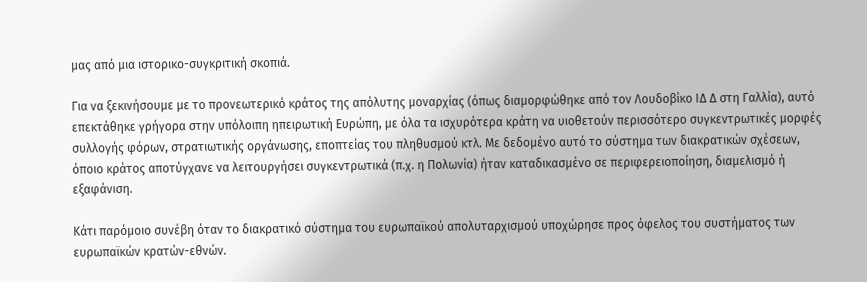μας από μια ιστορικο-συγκριτική σκοπιά.

Για να ξεκινήσουμε με το προνεωτερικό κράτος της απόλυτης μοναρχίας (όπως διαμορφώθηκε από τον Λουδοβίκο ΙΔ Δ στη Γαλλία), αυτό επεκτάθηκε γρήγορα στην υπόλοιπη ηπειρωτική Ευρώπη, με όλα τα ισχυρότερα κράτη να υιοθετούν περισσότερο συγκεντρωτικές μορφές συλλογής φόρων, στρατιωτικής οργάνωσης, εποπτείας του πληθυσμού κτλ. Με δεδομένο αυτό το σύστημα των διακρατικών σχέσεων, όποιο κράτος αποτύγχανε να λειτουργήσει συγκεντρωτικά (π.χ. η Πολωνία) ήταν καταδικασμένο σε περιφερειοποίηση, διαμελισμό ή εξαφάνιση.

Κάτι παρόμοιο συνέβη όταν το διακρατικό σύστημα του ευρωπαϊκού απολυταρχισμού υποχώρησε προς όφελος του συστήματος των ευρωπαϊκών κρατών-εθνών.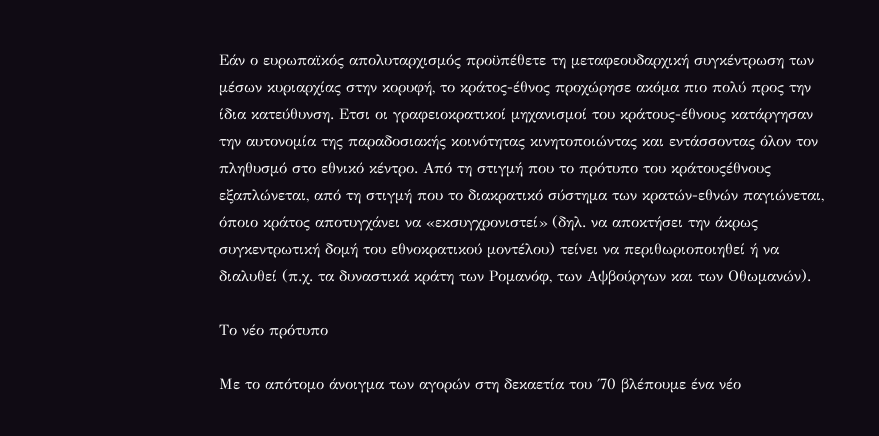Εάν ο ευρωπαϊκός απολυταρχισμός προϋπέθετε τη μεταφεουδαρχική συγκέντρωση των μέσων κυριαρχίας στην κορυφή, το κράτος-έθνος προχώρησε ακόμα πιο πολύ προς την ίδια κατεύθυνση. Ετσι οι γραφειοκρατικοί μηχανισμοί του κράτους-έθνους κατάργησαν την αυτονομία της παραδοσιακής κοινότητας κινητοποιώντας και εντάσσοντας όλον τον πληθυσμό στο εθνικό κέντρο. Από τη στιγμή που το πρότυπο του κράτουςέθνους εξαπλώνεται, από τη στιγμή που το διακρατικό σύστημα των κρατών-εθνών παγιώνεται, όποιο κράτος αποτυγχάνει να «εκσυγχρονιστεί» (δηλ. να αποκτήσει την άκρως συγκεντρωτική δομή του εθνοκρατικού μοντέλου) τείνει να περιθωριοποιηθεί ή να διαλυθεί (π.χ. τα δυναστικά κράτη των Ρομανόφ, των Αψβούργων και των Οθωμανών).

Το νέο πρότυπο

Με το απότομο άνοιγμα των αγορών στη δεκαετία του ΄70 βλέπουμε ένα νέο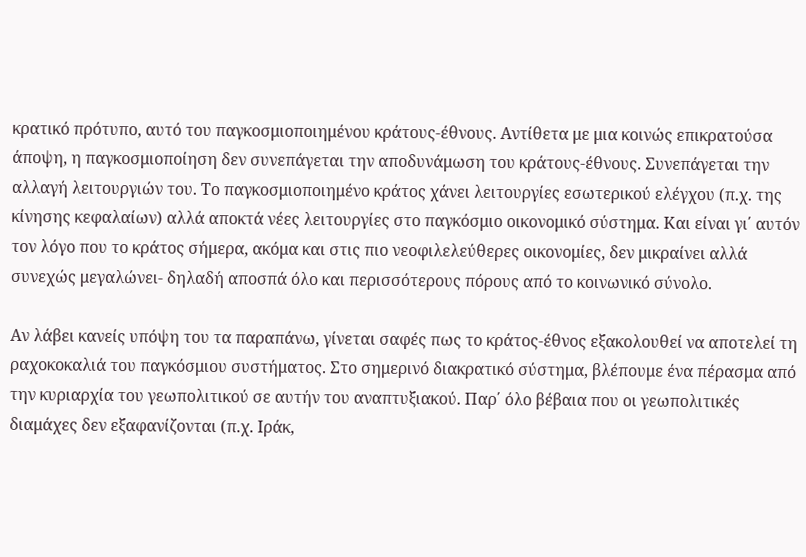κρατικό πρότυπο, αυτό του παγκοσμιοποιημένου κράτους-έθνους. Αντίθετα με μια κοινώς επικρατούσα άποψη, η παγκοσμιοποίηση δεν συνεπάγεται την αποδυνάμωση του κράτους-έθνους. Συνεπάγεται την αλλαγή λειτουργιών του. Το παγκοσμιοποιημένο κράτος χάνει λειτουργίες εσωτερικού ελέγχου (π.χ. της κίνησης κεφαλαίων) αλλά αποκτά νέες λειτουργίες στο παγκόσμιο οικονομικό σύστημα. Και είναι γι΄ αυτόν τον λόγο που το κράτος σήμερα, ακόμα και στις πιο νεοφιλελεύθερες οικονομίες, δεν μικραίνει αλλά συνεχώς μεγαλώνει- δηλαδή αποσπά όλο και περισσότερους πόρους από το κοινωνικό σύνολο.

Αν λάβει κανείς υπόψη του τα παραπάνω, γίνεται σαφές πως το κράτος-έθνος εξακολουθεί να αποτελεί τη ραχοκοκαλιά του παγκόσμιου συστήματος. Στο σημερινό διακρατικό σύστημα, βλέπουμε ένα πέρασμα από την κυριαρχία του γεωπολιτικού σε αυτήν του αναπτυξιακού. Παρ΄ όλο βέβαια που οι γεωπολιτικές διαμάχες δεν εξαφανίζονται (π.χ. Ιράκ,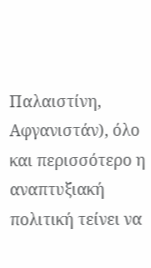Παλαιστίνη, Αφγανιστάν), όλο και περισσότερο η αναπτυξιακή πολιτική τείνει να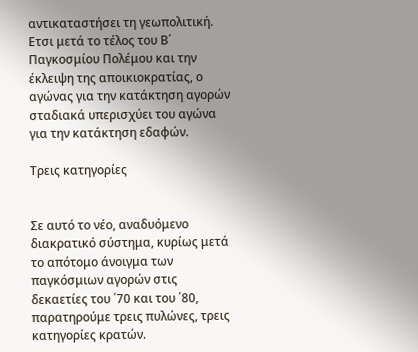αντικαταστήσει τη γεωπολιτική. Ετσι μετά το τέλος του Β΄ Παγκοσμίου Πολέμου και την έκλειψη της αποικιοκρατίας, ο αγώνας για την κατάκτηση αγορών σταδιακά υπερισχύει του αγώνα για την κατάκτηση εδαφών.

Τρεις κατηγορίες


Σε αυτό το νέο, αναδυόμενο διακρατικό σύστημα, κυρίως μετά το απότομο άνοιγμα των παγκόσμιων αγορών στις δεκαετίες του ΄70 και του ΄80, παρατηρούμε τρεις πυλώνες, τρεις κατηγορίες κρατών.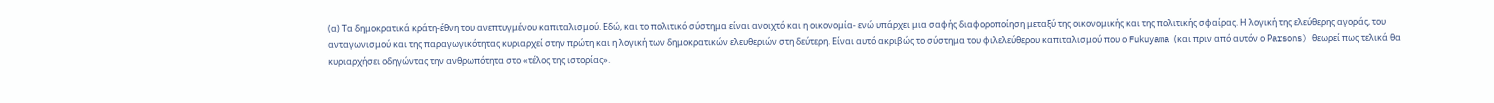(α) Τα δημοκρατικά κράτη-έθνη του ανεπτυγμένου καπιταλισμού. Εδώ, και το πολιτικό σύστημα είναι ανοιχτό και η οικονομία- ενώ υπάρχει μια σαφής διαφοροποίηση μεταξύ της οικονομικής και της πολιτικής σφαίρας. Η λογική της ελεύθερης αγοράς, του ανταγωνισμού και της παραγωγικότητας κυριαρχεί στην πρώτη και η λογική των δημοκρατικών ελευθεριών στη δεύτερη. Είναι αυτό ακριβώς το σύστημα του φιλελεύθερου καπιταλισμού που ο Fukuyama (και πριν από αυτόν ο Ρarsons) θεωρεί πως τελικά θα κυριαρχήσει οδηγώντας την ανθρωπότητα στο «τέλος της ιστορίας».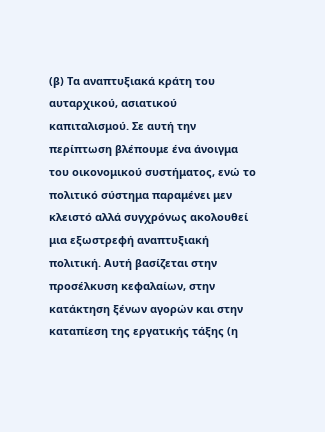(β) Τα αναπτυξιακά κράτη του αυταρχικού, ασιατικού καπιταλισμού. Σε αυτή την περίπτωση βλέπουμε ένα άνοιγμα του οικονομικού συστήματος, ενώ το πολιτικό σύστημα παραμένει μεν κλειστό αλλά συγχρόνως ακολουθεί μια εξωστρεφή αναπτυξιακή πολιτική. Αυτή βασίζεται στην προσέλκυση κεφαλαίων, στην κατάκτηση ξένων αγορών και στην καταπίεση της εργατικής τάξης (η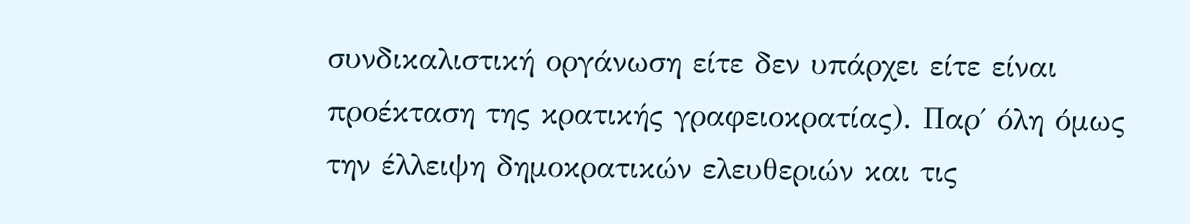συνδικαλιστική οργάνωση είτε δεν υπάρχει είτε είναι προέκταση της κρατικής γραφειοκρατίας). Παρ΄ όλη όμως την έλλειψη δημοκρατικών ελευθεριών και τις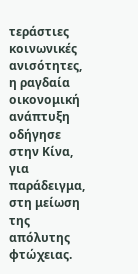τεράστιες κοινωνικές ανισότητες, η ραγδαία οικονομική ανάπτυξη οδήγησε στην Κίνα, για παράδειγμα, στη μείωση της απόλυτης φτώχειας.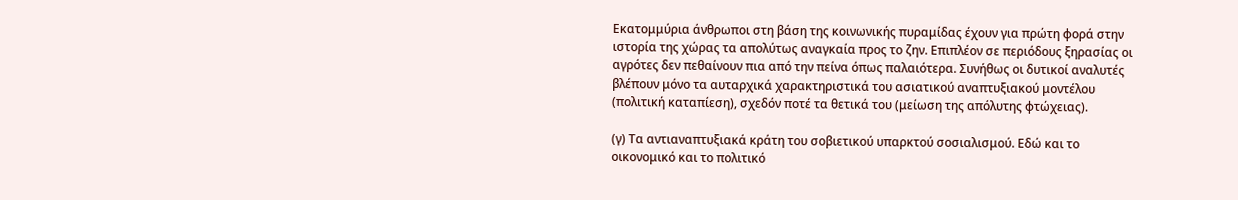Εκατομμύρια άνθρωποι στη βάση της κοινωνικής πυραμίδας έχουν για πρώτη φορά στην ιστορία της χώρας τα απολύτως αναγκαία προς το ζην. Επιπλέον σε περιόδους ξηρασίας οι αγρότες δεν πεθαίνουν πια από την πείνα όπως παλαιότερα. Συνήθως οι δυτικοί αναλυτές βλέπουν μόνο τα αυταρχικά χαρακτηριστικά του ασιατικού αναπτυξιακού μοντέλου (πολιτική καταπίεση), σχεδόν ποτέ τα θετικά του (μείωση της απόλυτης φτώχειας).

(γ) Τα αντιαναπτυξιακά κράτη του σοβιετικού υπαρκτού σοσιαλισμού. Εδώ και το οικονομικό και το πολιτικό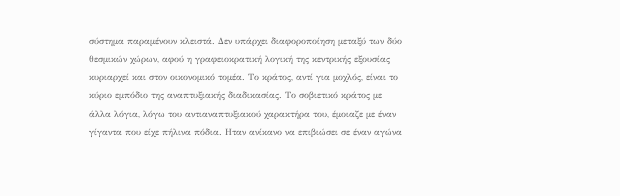σύστημα παραμένουν κλειστά. Δεν υπάρχει διαφοροποίηση μεταξύ των δύο θεσμικών χώρων, αφού η γραφειοκρατική λογική της κεντρικής εξουσίας κυριαρχεί και στον οικονομικό τομέα. Το κράτος, αντί για μοχλός, είναι το κύριο εμπόδιο της αναπτυξιακής διαδικασίας. Το σοβιετικό κράτος με άλλα λόγια, λόγω του αντιαναπτυξιακού χαρακτήρα του, έμοιαζε με έναν γίγαντα που είχε πήλινα πόδια. Ηταν ανίκανο να επιβιώσει σε έναν αγώνα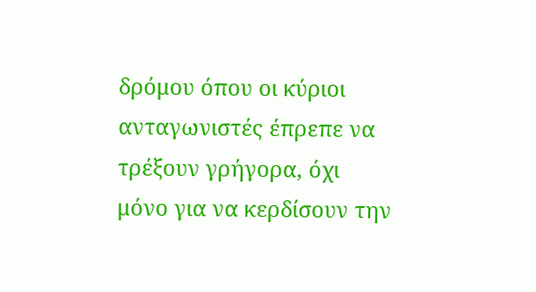δρόμου όπου οι κύριοι ανταγωνιστές έπρεπε να τρέξουν γρήγορα, όχι μόνο για να κερδίσουν την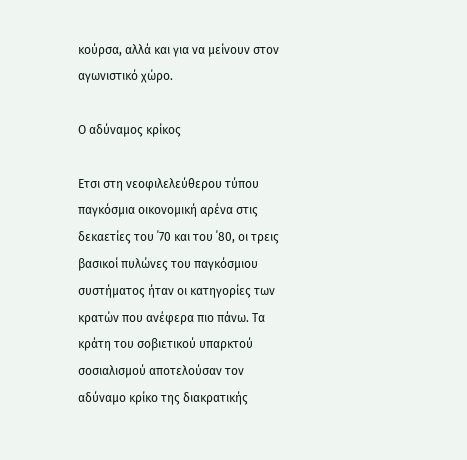κούρσα, αλλά και για να μείνουν στον αγωνιστικό χώρο.

Ο αδύναμος κρίκος

Ετσι στη νεοφιλελεύθερου τύπου παγκόσμια οικονομική αρένα στις δεκαετίες του ΄70 και του ΄80, οι τρεις βασικοί πυλώνες του παγκόσμιου συστήματος ήταν οι κατηγορίες των κρατών που ανέφερα πιο πάνω. Τα κράτη του σοβιετικού υπαρκτού σοσιαλισμού αποτελούσαν τον αδύναμο κρίκο της διακρατικής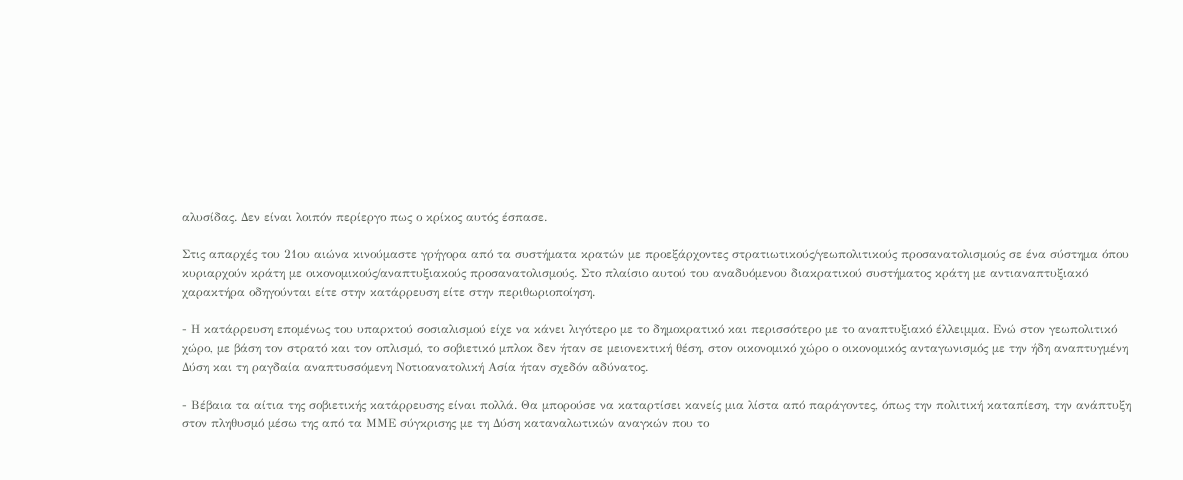αλυσίδας. Δεν είναι λοιπόν περίεργο πως ο κρίκος αυτός έσπασε.

Στις απαρχές του 21ου αιώνα κινούμαστε γρήγορα από τα συστήματα κρατών με προεξάρχοντες στρατιωτικούς/γεωπολιτικούς προσανατολισμούς σε ένα σύστημα όπου κυριαρχούν κράτη με οικονομικούς/αναπτυξιακούς προσανατολισμούς. Στο πλαίσιο αυτού του αναδυόμενου διακρατικού συστήματος κράτη με αντιαναπτυξιακό χαρακτήρα οδηγούνται είτε στην κατάρρευση είτε στην περιθωριοποίηση.

- Η κατάρρευση επομένως του υπαρκτού σοσιαλισμού είχε να κάνει λιγότερο με το δημοκρατικό και περισσότερο με το αναπτυξιακό έλλειμμα. Ενώ στον γεωπολιτικό χώρο, με βάση τον στρατό και τον οπλισμό, το σοβιετικό μπλοκ δεν ήταν σε μειονεκτική θέση, στον οικονομικό χώρο ο οικονομικός ανταγωνισμός με την ήδη αναπτυγμένη Δύση και τη ραγδαία αναπτυσσόμενη Νοτιοανατολική Ασία ήταν σχεδόν αδύνατος.

- Βέβαια τα αίτια της σοβιετικής κατάρρευσης είναι πολλά. Θα μπορούσε να καταρτίσει κανείς μια λίστα από παράγοντες, όπως την πολιτική καταπίεση, την ανάπτυξη στον πληθυσμό μέσω της από τα ΜΜΕ σύγκρισης με τη Δύση καταναλωτικών αναγκών που το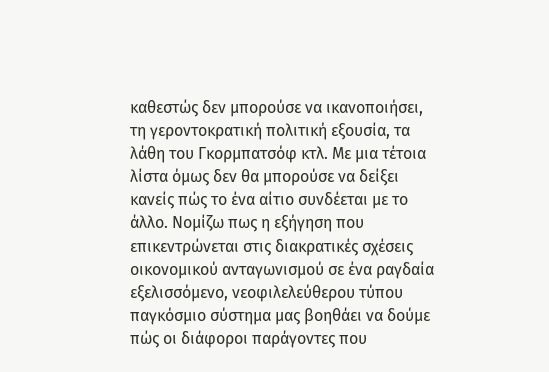καθεστώς δεν μπορούσε να ικανοποιήσει, τη γεροντοκρατική πολιτική εξουσία, τα λάθη του Γκορμπατσόφ κτλ. Με μια τέτοια λίστα όμως δεν θα μπορούσε να δείξει κανείς πώς το ένα αίτιο συνδέεται με το άλλο. Νομίζω πως η εξήγηση που επικεντρώνεται στις διακρατικές σχέσεις οικονομικού ανταγωνισμού σε ένα ραγδαία εξελισσόμενο, νεοφιλελεύθερου τύπου παγκόσμιο σύστημα μας βοηθάει να δούμε πώς οι διάφοροι παράγοντες που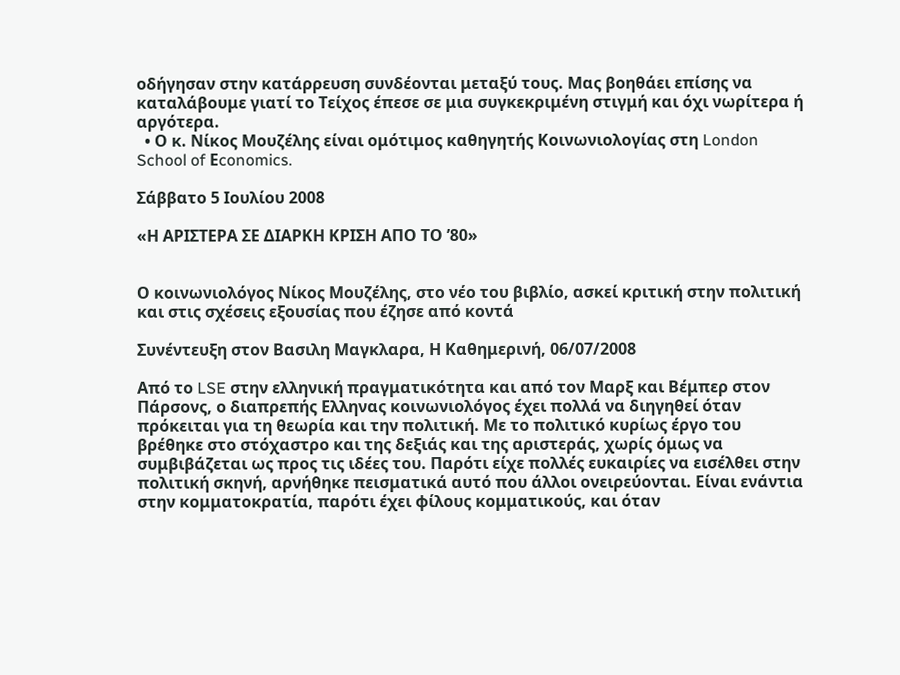οδήγησαν στην κατάρρευση συνδέονται μεταξύ τους. Μας βοηθάει επίσης να καταλάβουμε γιατί το Τείχος έπεσε σε μια συγκεκριμένη στιγμή και όχι νωρίτερα ή αργότερα.
  • Ο κ. Νίκος Μουζέλης είναι ομότιμος καθηγητής Κοινωνιολογίας στη London School of Εconomics.

Σάββατο 5 Ιουλίου 2008

«Η ΑΡΙΣΤΕΡΑ ΣΕ ΔΙΑΡΚΗ ΚΡΙΣΗ ΑΠΟ ΤΟ ’80»


Ο κοινωνιολόγος Νίκος Μουζέλης, στο νέο του βιβλίο, ασκεί κριτική στην πολιτική και στις σχέσεις εξουσίας που έζησε από κοντά

Συνέντευξη στον Βασιλη Μαγκλαρα, Η Καθημερινή, 06/07/2008

Από το LSE στην ελληνική πραγματικότητα και από τον Μαρξ και Βέμπερ στον Πάρσονς, ο διαπρεπής Ελληνας κοινωνιολόγος έχει πολλά να διηγηθεί όταν πρόκειται για τη θεωρία και την πολιτική. Με το πολιτικό κυρίως έργο του βρέθηκε στο στόχαστρο και της δεξιάς και της αριστεράς, χωρίς όμως να συμβιβάζεται ως προς τις ιδέες του. Παρότι είχε πολλές ευκαιρίες να εισέλθει στην πολιτική σκηνή, αρνήθηκε πεισματικά αυτό που άλλοι ονειρεύονται. Είναι ενάντια στην κομματοκρατία, παρότι έχει φίλους κομματικούς, και όταν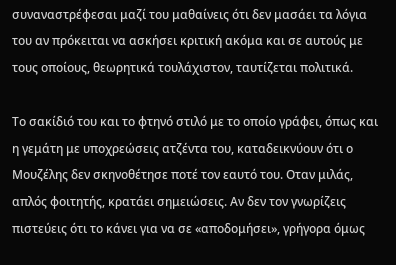συναναστρέφεσαι μαζί του μαθαίνεις ότι δεν μασάει τα λόγια του αν πρόκειται να ασκήσει κριτική ακόμα και σε αυτούς με τους οποίους, θεωρητικά τουλάχιστον, ταυτίζεται πολιτικά.

Το σακίδιό του και το φτηνό στιλό με το οποίο γράφει, όπως και η γεμάτη με υποχρεώσεις ατζέντα του, καταδεικνύουν ότι ο Μουζέλης δεν σκηνοθέτησε ποτέ τον εαυτό του. Οταν μιλάς, απλός φοιτητής, κρατάει σημειώσεις. Αν δεν τον γνωρίζεις πιστεύεις ότι το κάνει για να σε «αποδομήσει», γρήγορα όμως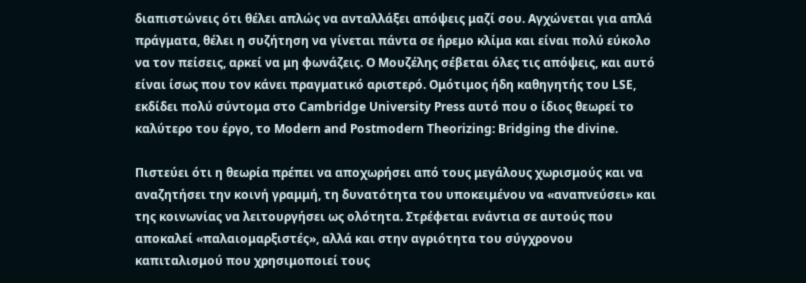διαπιστώνεις ότι θέλει απλώς να ανταλλάξει απόψεις μαζί σου. Αγχώνεται για απλά πράγματα, θέλει η συζήτηση να γίνεται πάντα σε ήρεμο κλίμα και είναι πολύ εύκολο να τον πείσεις, αρκεί να μη φωνάζεις. Ο Μουζέλης σέβεται όλες τις απόψεις, και αυτό είναι ίσως που τον κάνει πραγματικό αριστερό. Ομότιμος ήδη καθηγητής του LSE, εκδίδει πολύ σύντομα στο Cambridge University Press αυτό που ο ίδιος θεωρεί το καλύτερο του έργο, το Modern and Postmodern Theorizing: Bridging the divine.

Πιστεύει ότι η θεωρία πρέπει να αποχωρήσει από τους μεγάλους χωρισμούς και να αναζητήσει την κοινή γραμμή, τη δυνατότητα του υποκειμένου να «αναπνεύσει» και της κοινωνίας να λειτουργήσει ως ολότητα. Στρέφεται ενάντια σε αυτούς που αποκαλεί «παλαιομαρξιστές», αλλά και στην αγριότητα του σύγχρονου καπιταλισμού που χρησιμοποιεί τους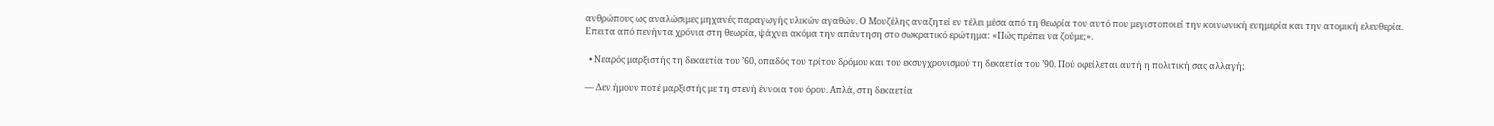ανθρώπους ως αναλώσιμες μηχανές παραγωγής υλικών αγαθών. Ο Μουζέλης αναζητεί εν τέλει μέσα από τη θεωρία του αυτό που μεγιστοποιεί την κοινωνική ευημερία και την ατομική ελευθερία. Επειτα από πενήντα χρόνια στη θεωρία, ψάχνει ακόμα την απάντηση στο σωκρατικό ερώτημα: «Πώς πρέπει να ζούμε;».

  • Νεαρός μαρξιστής τη δεκαετία του ’60, οπαδός του τρίτου δρόμου και του εκσυγχρονισμού τη δεκαετία του ’90. Πού οφείλεται αυτή η πολιτική σας αλλαγή;

— Δεν ήμουν ποτέ μαρξιστής με τη στενή έννοια του όρου. Απλά, στη δεκαετία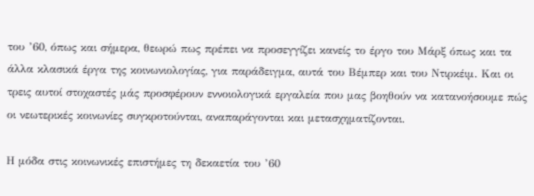του ’60, όπως και σήμερα, θεωρώ πως πρέπει να προσεγγίζει κανείς το έργο του Μάρξ όπως και τα άλλα κλασικά έργα της κοινωνιολογίας, για παράδειγμα, αυτά του Βέμπερ και του Ντιρκέιμ. Και οι τρεις αυτοί στοχαστές μάς προσφέρουν εννοιολογικά εργαλεία που μας βοηθούν να κατανοήσουμε πώς οι νεωτερικές κοινωνίες συγκροτούνται, αναπαράγονται και μετασχηματίζονται.

Η μόδα στις κοινωνικές επιστήμες τη δεκαετία του ’60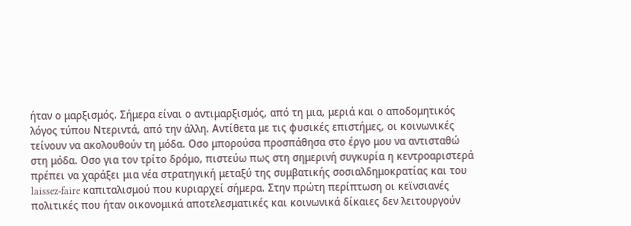ήταν ο μαρξισμός. Σήμερα είναι ο αντιμαρξισμός, από τη μια, μεριά και ο αποδομητικός λόγος τύπου Ντεριντά, από την άλλη. Αντίθετα με τις φυσικές επιστήμες, οι κοινωνικές τείνουν να ακολουθούν τη μόδα. Οσο μπορούσα προσπάθησα στο έργο μου να αντισταθώ στη μόδα. Οσο για τον τρίτο δρόμο, πιστεύω πως στη σημερινή συγκυρία η κεντροαριστερά πρέπει να χαράξει μια νέα στρατηγική μεταξύ της συμβατικής σοσιαλδημοκρατίας και του laissez-faire καπιταλισμού που κυριαρχεί σήμερα. Στην πρώτη περίπτωση οι κεϊνσιανές πολιτικές που ήταν οικονομικά αποτελεσματικές και κοινωνικά δίκαιες δεν λειτουργούν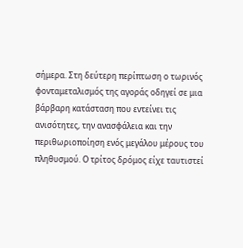σήμερα. Στη δεύτερη περίπτωση ο τωρινός φονταμεταλισμός της αγοράς οδηγεί σε μια βάρβαρη κατάσταση που εντείνει τις ανισότητες, την ανασφάλεια και την περιθωριοποίηση ενός μεγάλου μέρους του πληθυσμού. Ο τρίτος δρόμος είχε ταυτιστεί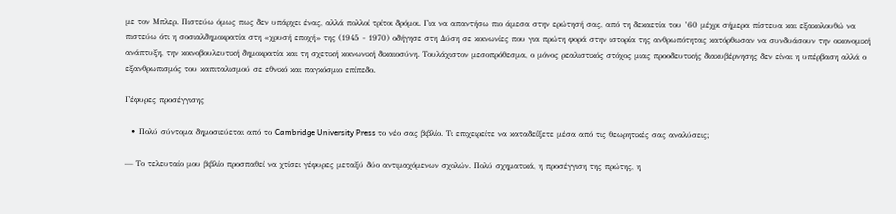με τον Μπλερ. Πιστεύω όμως πως δεν υπάρχει ένας, αλλά πολλοί τρίτοι δρόμοι. Για να απαντήσω πιο άμεσα στην ερώτησή σας, από τη δεκαετία του ’60 μέχρι σήμερα πίστευα και εξακολουθώ να πιστεύω ότι η σοσιαλδημοκρατία στη «χρυσή εποχή» της (1945 - 1970) οδήγησε στη Δύση σε κοινωνίες που για πρώτη φορά στην ιστορία της ανθρωπότητας κατόρθωσαν να συνδυάσουν την οικονομική ανάπτυξη, την κοινοβουλευτική δημοκρατία και τη σχετική κοινωνική δικαιοσύνη. Τουλάχιστον μεσοπρόθεσμα, ο μόνος ρεαλιστικός στόχος μιας προοδευτικής διακυβέρνησης δεν είναι η υπέρβαση αλλά ο εξανθρωπισμός του καπιταλισμού σε εθνικό και παγκόσμιο επίπεδο.

Γέφυρες προσέγγισης

  • Πολύ σύντομα δημοσιεύεται από το Cambridge University Press το νέο σας βιβλίο. Τι επιχειρείτε να καταδείξετε μέσα από τις θεωρητικές σας αναλύσεις;

— Το τελευταίο μου βιβλίο προσπαθεί να χτίσει γέφυρες μεταξύ δύο αντιμαχόμενων σχολών. Πολύ σχηματικά, η προσέγγιση της πρώτης, η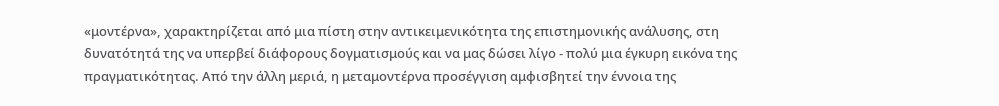«μοντέρνα», χαρακτηρίζεται από μια πίστη στην αντικειμενικότητα της επιστημονικής ανάλυσης, στη δυνατότητά της να υπερβεί διάφορους δογματισμούς και να μας δώσει λίγο - πολύ μια έγκυρη εικόνα της πραγματικότητας. Από την άλλη μεριά, η μεταμοντέρνα προσέγγιση αμφισβητεί την έννοια της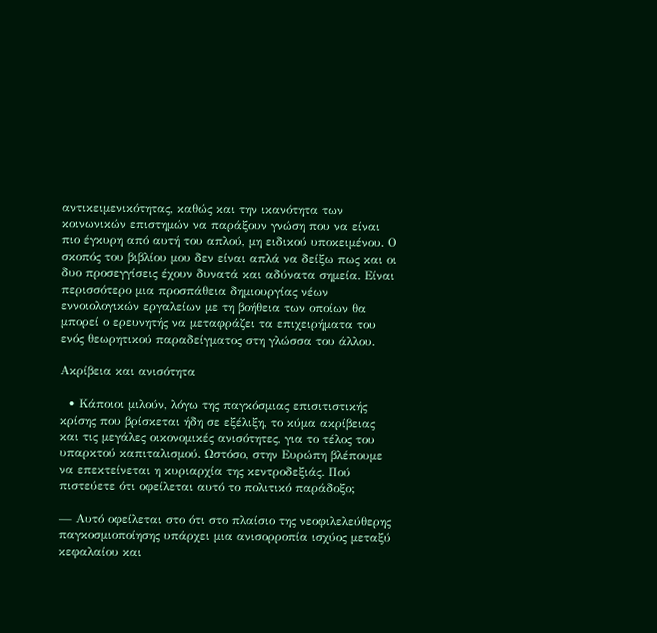αντικειμενικότητας, καθώς και την ικανότητα των κοινωνικών επιστημών να παράξουν γνώση που να είναι πιο έγκυρη από αυτή του απλού, μη ειδικού υποκειμένου. Ο σκοπός του βιβλίου μου δεν είναι απλά να δείξω πως και οι δυο προσεγγίσεις έχουν δυνατά και αδύνατα σημεία. Είναι περισσότερο μια προσπάθεια δημιουργίας νέων εννοιολογικών εργαλείων με τη βοήθεια των οποίων θα μπορεί ο ερευνητής να μεταφράζει τα επιχειρήματα του ενός θεωρητικού παραδείγματος στη γλώσσα του άλλου.

Ακρίβεια και ανισότητα

  • Κάποιοι μιλούν, λόγω της παγκόσμιας επισιτιστικής κρίσης που βρίσκεται ήδη σε εξέλιξη, το κύμα ακρίβειας και τις μεγάλες οικονομικές ανισότητες, για το τέλος του υπαρκτού καπιταλισμού. Ωστόσο, στην Ευρώπη βλέπουμε να επεκτείνεται η κυριαρχία της κεντροδεξιάς. Πού πιστεύετε ότι οφείλεται αυτό το πολιτικό παράδοξο;

— Αυτό οφείλεται στο ότι στο πλαίσιο της νεοφιλελεύθερης παγκοσμιοποίησης υπάρχει μια ανισορροπία ισχύος μεταξύ κεφαλαίου και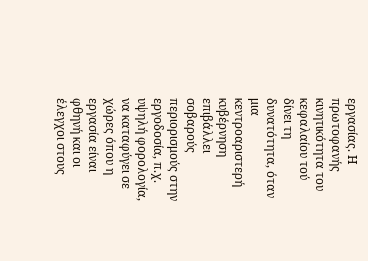εργασίας. Η πρωτοφανής κινητικότητα του κεφαλαίου τού δίνει τη δυνατότητα, όταν μια κεντροαριστερή κυβέρνηση επιβάλλει σοβαρούς περιορισμούς στην εργοδοσία, π.χ. υψηλή φορολογία, να καταφύγει σε χώρες όπου η εργασία είναι φθηνή και οι έλεγχοι στους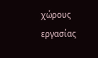χώρους εργασίας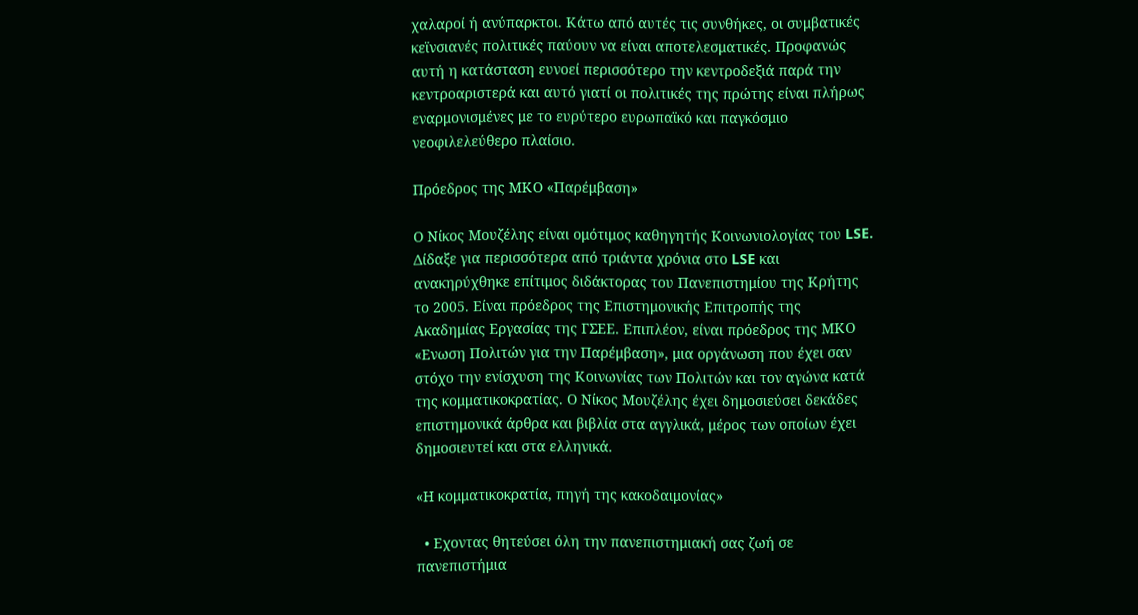χαλαροί ή ανύπαρκτοι. Κάτω από αυτές τις συνθήκες, οι συμβατικές κεϊνσιανές πολιτικές παύουν να είναι αποτελεσματικές. Προφανώς αυτή η κατάσταση ευνοεί περισσότερο την κεντροδεξιά παρά την κεντροαριστερά και αυτό γιατί οι πολιτικές της πρώτης είναι πλήρως εναρμονισμένες με το ευρύτερο ευρωπαϊκό και παγκόσμιο νεοφιλελεύθερο πλαίσιο.

Πρόεδρος της ΜΚΟ «Παρέμβαση»

Ο Νίκος Μουζέλης είναι ομότιμος καθηγητής Κοινωνιολογίας του LSE. Δίδαξε για περισσότερα από τριάντα χρόνια στο LSE και ανακηρύχθηκε επίτιμος διδάκτορας του Πανεπιστημίου της Κρήτης το 2005. Είναι πρόεδρος της Επιστημονικής Επιτροπής της Ακαδημίας Εργασίας της ΓΣΕΕ. Επιπλέον, είναι πρόεδρος της ΜΚΟ «Ενωση Πολιτών για την Παρέμβαση», μια οργάνωση που έχει σαν στόχο την ενίσχυση της Κοινωνίας των Πολιτών και τον αγώνα κατά της κομματικοκρατίας. Ο Νίκος Μουζέλης έχει δημοσιεύσει δεκάδες επιστημονικά άρθρα και βιβλία στα αγγλικά, μέρος των οποίων έχει δημοσιευτεί και στα ελληνικά.

«Η κομματικοκρατία, πηγή της κακοδαιμονίας»

  • Εχοντας θητεύσει όλη την πανεπιστημιακή σας ζωή σε πανεπιστήμια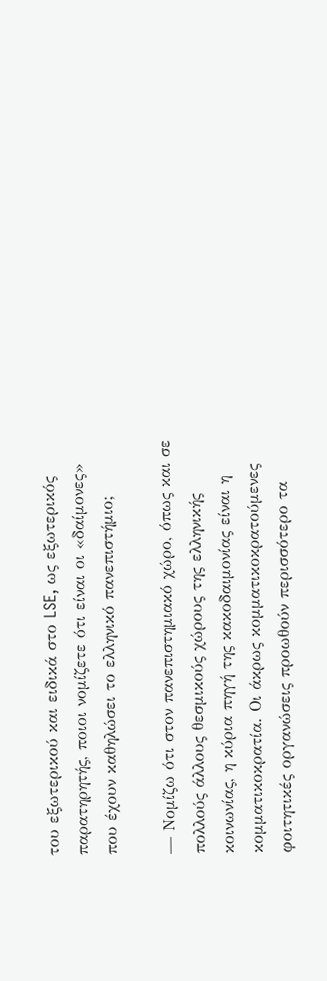του εξωτερικού και ειδικά στο LSE, ως εξωτερικός παρατηρητής, ποιοι νομίζετε ότι είναι οι «δαίμονες» που έχουν καθηλώσει το ελληνικό πανεπιστήμιο;

— Νομίζω ότι στον πανεπιστημιακό χώρο, όπως και σε πολλούς άλλους θεσμικούς χώρους της ελληνικής κοινωνίας, η κύρια πηγή της κακοδαιμονίας είναι η κομματικοκρατία. Οι άκρως κομματικοκρατούμενες φοιτητικές οργανώσεις προωθούν περισσότερο τα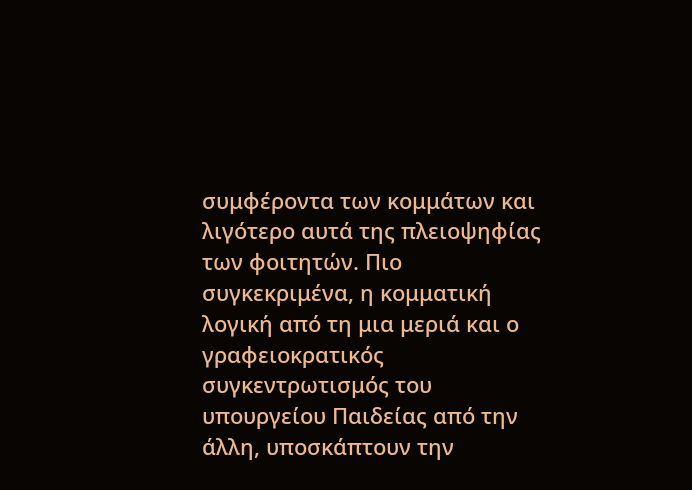συμφέροντα των κομμάτων και λιγότερο αυτά της πλειοψηφίας των φοιτητών. Πιο συγκεκριμένα, η κομματική λογική από τη μια μεριά και ο γραφειοκρατικός συγκεντρωτισμός του υπουργείου Παιδείας από την άλλη, υποσκάπτουν την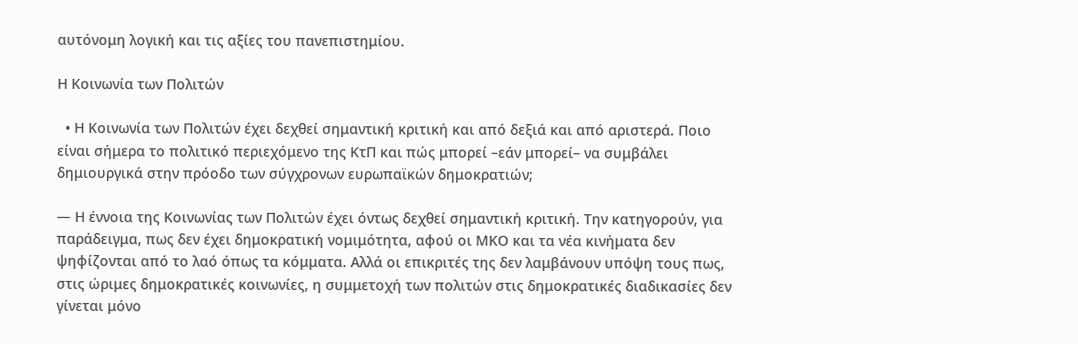αυτόνομη λογική και τις αξίες του πανεπιστημίου.

Η Κοινωνία των Πολιτών

  • Η Κοινωνία των Πολιτών έχει δεχθεί σημαντική κριτική και από δεξιά και από αριστερά. Ποιο είναι σήμερα το πολιτικό περιεχόμενο της ΚτΠ και πώς μπορεί –εάν μπορεί– να συμβάλει δημιουργικά στην πρόοδο των σύγχρονων ευρωπαϊκών δημοκρατιών;

— Η έννοια της Κοινωνίας των Πολιτών έχει όντως δεχθεί σημαντική κριτική. Την κατηγορούν, για παράδειγμα, πως δεν έχει δημοκρατική νομιμότητα, αφού οι ΜΚΟ και τα νέα κινήματα δεν ψηφίζονται από το λαό όπως τα κόμματα. Αλλά οι επικριτές της δεν λαμβάνουν υπόψη τους πως, στις ώριμες δημοκρατικές κοινωνίες, η συμμετοχή των πολιτών στις δημοκρατικές διαδικασίες δεν γίνεται μόνο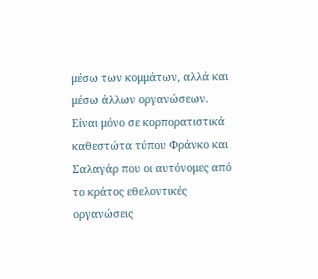μέσω των κομμάτων, αλλά και μέσω άλλων οργανώσεων. Είναι μόνο σε κορπορατιστικά καθεστώτα τύπου Φράνκο και Σαλαγάρ που οι αυτόνομες από το κράτος εθελοντικές οργανώσεις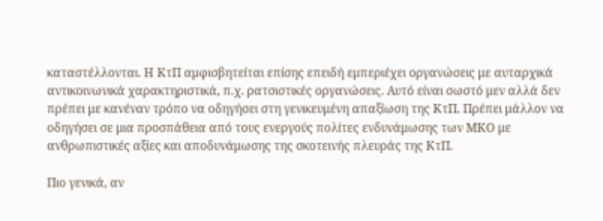καταστέλλονται. Η ΚτΠ αμφισβητείται επίσης επειδή εμπεριέχει οργανώσεις με αυταρχικά αντικοινωνικά χαρακτηριστικά, π.χ. ρατσιστικές οργανώσεις. Αυτό είναι σωστό μεν αλλά δεν πρέπει με κανέναν τρόπο να οδηγήσει στη γενικευμένη απαξίωση της ΚτΠ. Πρέπει μάλλον να οδηγήσει σε μια προσπάθεια από τους ενεργούς πολίτες ενδυνάμωσης των ΜΚΟ με ανθρωπιστικές αξίες και αποδυνάμωσης της σκοτεινής πλευράς της ΚτΠ.

Πιο γενικά, αν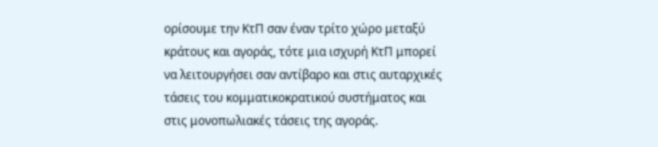ορίσουμε την ΚτΠ σαν έναν τρίτο χώρο μεταξύ κράτους και αγοράς, τότε μια ισχυρή ΚτΠ μπορεί να λειτουργήσει σαν αντίβαρο και στις αυταρχικές τάσεις του κομματικοκρατικού συστήματος και στις μονοπωλιακές τάσεις της αγοράς.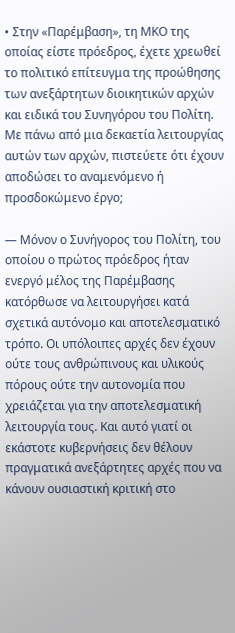• Στην «Παρέμβαση», τη ΜΚΟ της οποίας είστε πρόεδρος, έχετε χρεωθεί το πολιτικό επίτευγμα της προώθησης των ανεξάρτητων διοικητικών αρχών και ειδικά του Συνηγόρου του Πολίτη. Με πάνω από μια δεκαετία λειτουργίας αυτών των αρχών, πιστεύετε ότι έχουν αποδώσει το αναμενόμενο ή προσδοκώμενο έργο;

— Μόνον ο Συνήγορος του Πολίτη, του οποίου ο πρώτος πρόεδρος ήταν ενεργό μέλος της Παρέμβασης κατόρθωσε να λειτουργήσει κατά σχετικά αυτόνομο και αποτελεσματικό τρόπο. Οι υπόλοιπες αρχές δεν έχουν ούτε τους ανθρώπινους και υλικούς πόρους ούτε την αυτονομία που χρειάζεται για την αποτελεσματική λειτουργία τους. Και αυτό γιατί οι εκάστοτε κυβερνήσεις δεν θέλουν πραγματικά ανεξάρτητες αρχές που να κάνουν ουσιαστική κριτική στο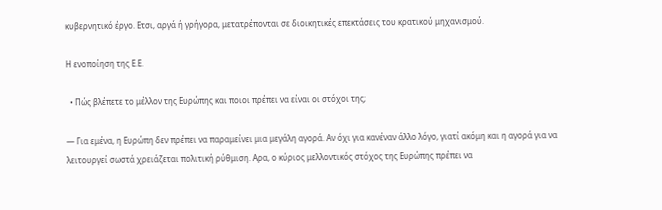κυβερνητικό έργο. Ετσι, αργά ή γρήγορα, μετατρέπονται σε διοικητικές επεκτάσεις του κρατικού μηχανισμού.

Η ενοποίηση της Ε.Ε.

  • Πώς βλέπετε το μέλλον της Ευρώπης και ποιοι πρέπει να είναι οι στόχοι της;

— Για εμένα, η Ευρώπη δεν πρέπει να παραμείνει μια μεγάλη αγορά. Αν όχι για κανέναν άλλο λόγο, γιατί ακόμη και η αγορά για να λειτουργεί σωστά χρειάζεται πολιτική ρύθμιση. Αρα, ο κύριος μελλοντικός στόχος της Ευρώπης πρέπει να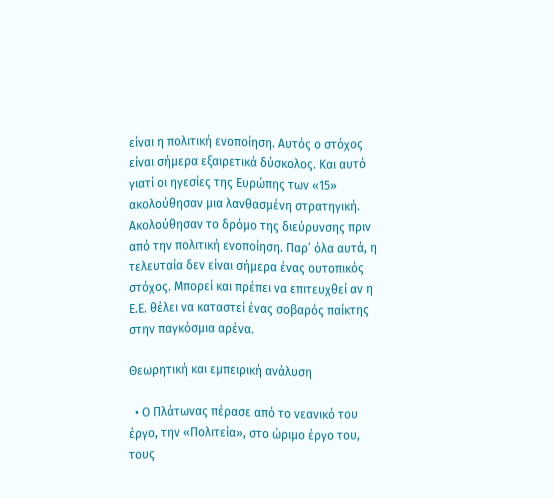είναι η πολιτική ενοποίηση. Αυτός ο στόχος είναι σήμερα εξαιρετικά δύσκολος. Και αυτό γιατί οι ηγεσίες της Ευρώπης των «15» ακολούθησαν μια λανθασμένη στρατηγική. Ακολούθησαν το δρόμο της διεύρυνσης πριν από την πολιτική ενοποίηση. Παρ’ όλα αυτά, η τελευταία δεν είναι σήμερα ένας ουτοπικός στόχος. Μπορεί και πρέπει να επιτευχθεί αν η Ε.Ε. θέλει να καταστεί ένας σοβαρός παίκτης στην παγκόσμια αρένα.

Θεωρητική και εμπειρική ανάλυση

  • Ο Πλάτωνας πέρασε από το νεανικό του έργο, την «Πολιτεία», στο ώριμο έργο του, τους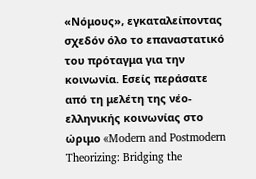«Νόμους», εγκαταλείποντας σχεδόν όλο το επαναστατικό του πρόταγμα για την κοινωνία. Εσείς περάσατε από τη μελέτη της νέο-ελληνικής κοινωνίας στο ώριμο «Modern and Postmodern Theorizing: Bridging the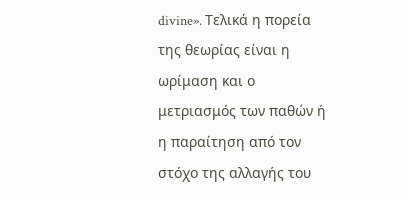divine». Τελικά η πορεία της θεωρίας είναι η ωρίμαση και ο μετριασμός των παθών ή η παραίτηση από τον στόχο της αλλαγής του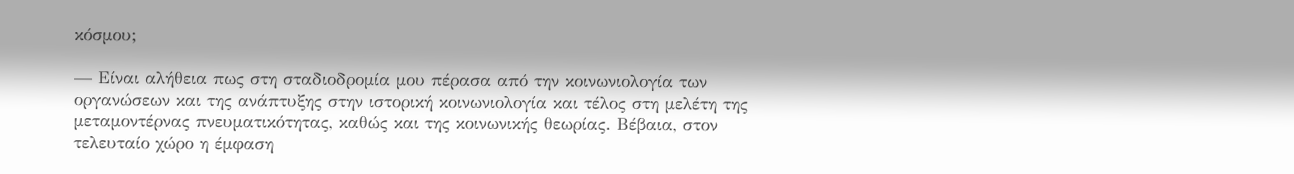κόσμου;

— Είναι αλήθεια πως στη σταδιοδρομία μου πέρασα από την κοινωνιολογία των οργανώσεων και της ανάπτυξης στην ιστορική κοινωνιολογία και τέλος στη μελέτη της μεταμοντέρνας πνευματικότητας, καθώς και της κοινωνικής θεωρίας. Βέβαια, στον τελευταίο χώρο η έμφαση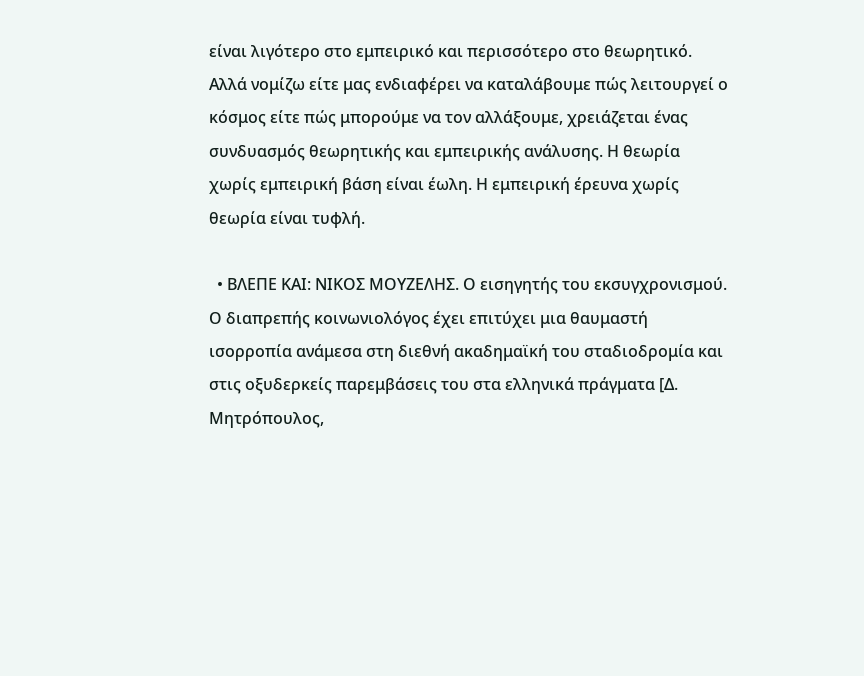είναι λιγότερο στο εμπειρικό και περισσότερο στο θεωρητικό. Αλλά νομίζω είτε μας ενδιαφέρει να καταλάβουμε πώς λειτουργεί ο κόσμος είτε πώς μπορούμε να τον αλλάξουμε, χρειάζεται ένας συνδυασμός θεωρητικής και εμπειρικής ανάλυσης. Η θεωρία χωρίς εμπειρική βάση είναι έωλη. Η εμπειρική έρευνα χωρίς θεωρία είναι τυφλή.

  • ΒΛΕΠΕ ΚΑΙ: ΝΙΚΟΣ ΜΟΥΖΕΛΗΣ. Ο εισηγητής του εκσυγχρονισμού. Ο διαπρεπής κοινωνιολόγος έχει επιτύχει μια θαυμαστή ισορροπία ανάμεσα στη διεθνή ακαδημαϊκή του σταδιοδρομία και στις οξυδερκείς παρεμβάσεις του στα ελληνικά πράγματα [Δ. Μητρόπουλος,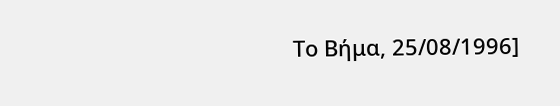Το Βήμα, 25/08/1996]